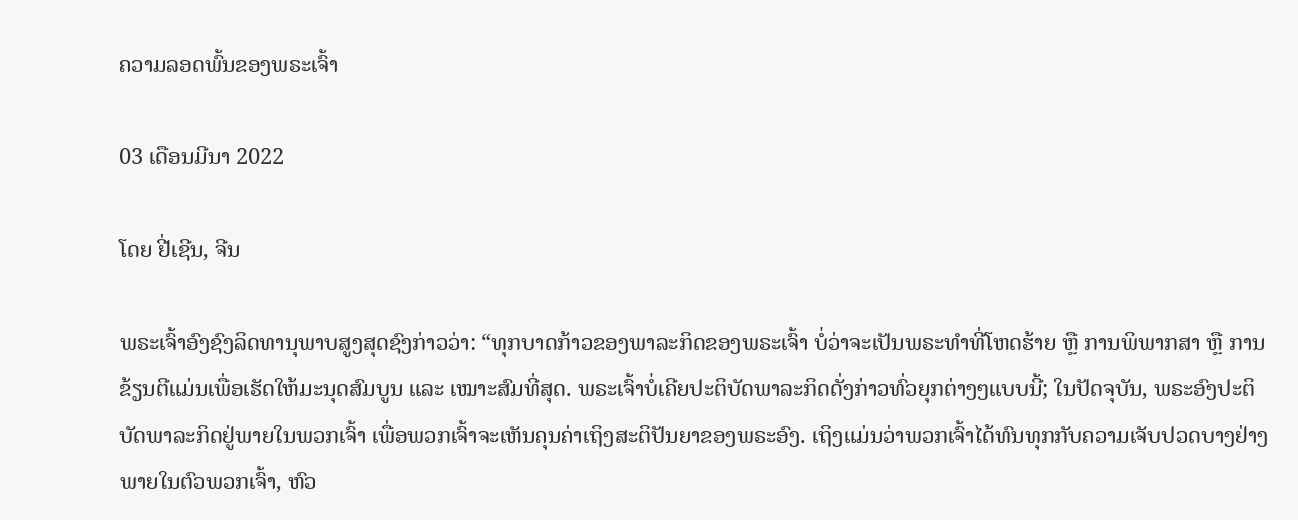ຄວາມລອດພົ້ນຂອງພຣະເຈົ້າ

03 ເດືອນມີນາ 2022

ໂດຍ ຢີ່ເຊີນ, ຈີນ

ພຣະເຈົ້າອົງຊົງລິດທານຸພາບສູງສຸດຊົງກ່າວວ່າ: “ທຸກບາດກ້າວຂອງພາລະກິດຂອງພຣະເຈົ້າ ບໍ່ວ່າຈະເປັນພຣະທຳທີ່ໂຫດຮ້າຍ ຫຼື ການພິພາກສາ ຫຼື ການຂ້ຽນຕີແມ່ນເພື່ອເຮັດໃຫ້ມະນຸດສົມບູນ ແລະ ເໝາະສົມທີ່ສຸດ. ພຣະເຈົ້າບໍ່ເຄີຍປະຕິບັດພາລະກິດດັ່ງກ່າວທົ່ວຍຸກຕ່າງໆແບບນີ້; ໃນປັດຈຸບັນ, ພຣະອົງປະຕິບັດພາລະກິດຢູ່ພາຍໃນພວກເຈົ້າ ເພື່ອພວກເຈົ້າຈະເຫັນຄຸນຄ່າເຖິງສະຕິປັນຍາຂອງພຣະອົງ. ເຖິງແມ່ນວ່າພວກເຈົ້າໄດ້ທົນທຸກກັບຄວາມເຈັບປວດບາງຢ່າງພາຍໃນຕົວພວກເຈົ້າ, ຫົວ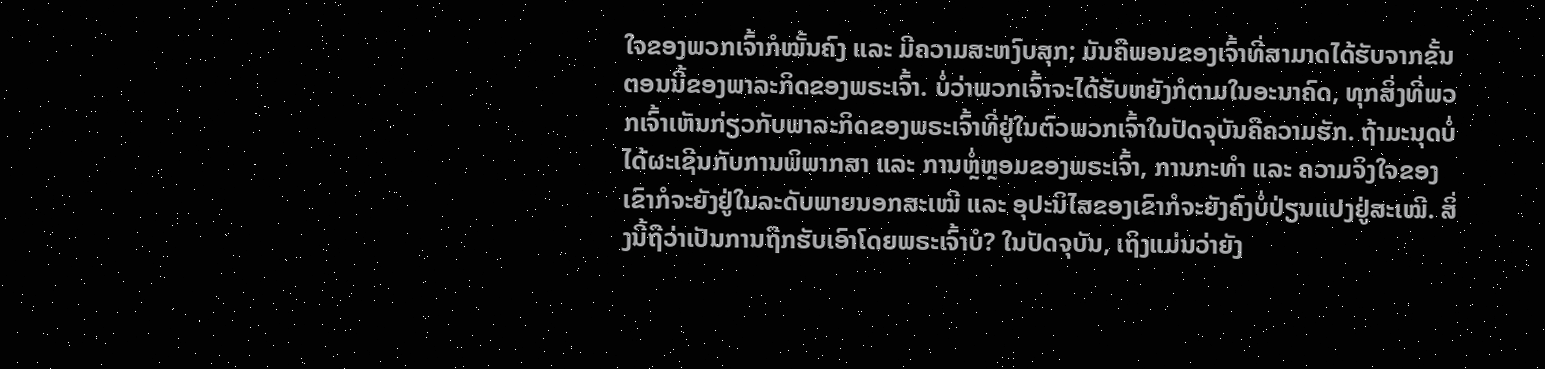ໃຈຂອງພວກເຈົ້າກໍໝັ້ນຄົງ ແລະ ມີຄວາມສະຫງົບສຸກ; ມັນຄືພອນຂອງເຈົ້າທີ່ສາມາດໄດ້ຮັບຈາກຂັ້ນຕອນນີ້ຂອງພາລະກິດຂອງພຣະເຈົ້າ. ບໍ່ວ່າພວກເຈົ້າຈະໄດ້ຮັບຫຍັງກໍຕາມໃນອະນາຄົດ, ທຸກສິ່ງທີ່ພວກເຈົ້າເຫັນກ່ຽວກັບພາລະກິດຂອງພຣະເຈົ້າທີ່ຢູ່ໃນຕົວພວກເຈົ້າໃນປັດຈຸບັນຄືຄວາມຮັກ. ຖ້າມະນຸດບໍ່ໄດ້ຜະເຊີນກັບການພິພາກສາ ແລະ ການຫຼໍ່ຫຼອມຂອງພຣະເຈົ້າ, ການກະທຳ ແລະ ຄວາມຈິງໃຈຂອງເຂົາກໍຈະຍັງຢູ່ໃນລະດັບພາຍນອກສະເໝີ ແລະ ອຸປະນິໄສຂອງເຂົາກໍຈະຍັງຄົງບໍ່ປ່ຽນແປງຢູ່ສະເໝີ. ສິ່ງນີ້ຖືວ່າເປັນການຖືກຮັບເອົາໂດຍພຣະເຈົ້າບໍ? ໃນປັດຈຸບັນ, ເຖິງແມ່ນວ່າຍັງ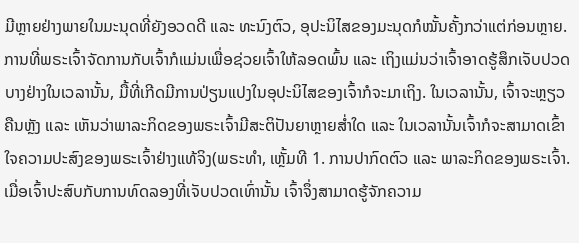ມີຫຼາຍຢ່າງພາຍໃນມະນຸດທີ່ຍັງອວດດີ ແລະ ທະນົງຕົວ, ອຸປະນິໄສຂອງມະນຸດກໍໝັ້ນຄັ້ງກວ່າແຕ່ກ່ອນຫຼາຍ. ການທີ່ພຣະເຈົ້າຈັດການກັບເຈົ້າກໍແມ່ນເພື່ອຊ່ວຍເຈົ້າໃຫ້ລອດພົ້ນ ແລະ ເຖິງແມ່ນວ່າເຈົ້າອາດຮູ້ສຶກເຈັບປວດບາງຢ່າງໃນເວລານັ້ນ, ມື້ທີ່ເກີດມີການປ່ຽນແປງໃນອຸປະນິໄສຂອງເຈົ້າກໍຈະມາເຖິງ. ໃນເວລານັ້ນ, ເຈົ້າຈະຫຼຽວຄືນຫຼັງ ແລະ ເຫັນວ່າພາລະກິດຂອງພຣະເຈົ້າມີສະຕິປັນຍາຫຼາຍສໍ່າໃດ ແລະ ໃນເວລານັ້ນເຈົ້າກໍຈະສາມາດເຂົ້າໃຈຄວາມປະສົງຂອງພຣະເຈົ້າຢ່າງແທ້ຈິງ(ພຣະທຳ, ເຫຼັ້ມທີ 1. ການປາກົດຕົວ ແລະ ພາລະກິດຂອງພຣະເຈົ້າ. ເມື່ອເຈົ້າປະສົບກັບການທົດລອງທີ່ເຈັບປວດເທົ່ານັ້ນ ເຈົ້າຈຶ່ງສາມາດຮູ້ຈັກຄວາມ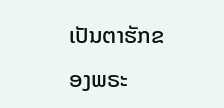ເປັນຕາຮັກຂອງພຣະ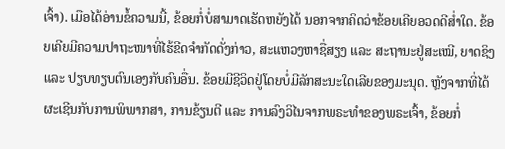ເຈົ້າ). ເມືອໄດ້ອ່ານຂໍ້ຄວາມນີ້, ຂ້ອຍກໍ່ບໍ່ສາມາດເຮັດຫຍັງໄດ້ ນອກຈາກຄິດວ່າຂ້ອຍເຄີຍອວດດີສໍ່າໃດ. ຂ້ອຍເຄີຍມີຄວາມປາຖະໜາທີ່ໄຮ້ຂີດຈຳກັດດັ່ງກ່າວ, ສະແຫວງຫາຊື່ສຽງ ແລະ ສະຖານະຢູ່ສະເໝີ, ຍາດຊິງ ແລະ ປຽບທຽບຕົນເອງກັບຄົນອື່ນ. ຂ້ອຍມີຊີວິດຢູ່ໂດຍບໍ່ມີລັກສະນະໃດເລີຍຂອງມະນຸດ. ຫຼັງຈາກທີ່ໄດ້ຜະເຊີນກັບການພິພາກສາ, ການຂ້ຽນຕີ ແລະ ການລົງວິໄນຈາກພຣະທຳຂອງພຣະເຈົ້າ, ຂ້ອຍກໍ່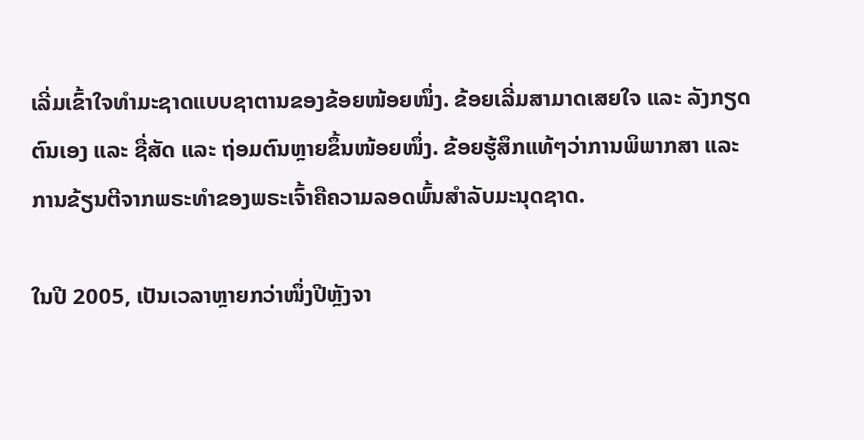ເລີ່ມເຂົ້າໃຈທຳມະຊາດແບບຊາຕານຂອງຂ້ອຍໜ້ອຍໜຶ່ງ. ຂ້ອຍເລີ່ມສາມາດເສຍໃຈ ແລະ ລັງກຽດຕົນເອງ ແລະ ຊື່ສັດ ແລະ ຖ່ອມຕົນຫຼາຍຂຶ້ນໜ້ອຍໜຶ່ງ. ຂ້ອຍຮູ້ສຶກແທ້ໆວ່າການພິພາກສາ ແລະ ການຂ້ຽນຕີຈາກພຣະທຳຂອງພຣະເຈົ້າຄືຄວາມລອດພົ້ນສຳລັບມະນຸດຊາດ.

ໃນປີ 2005, ເປັນເວລາຫຼາຍກວ່າໜຶ່ງປີຫຼັງຈາ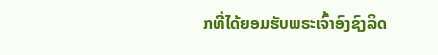ກທີ່ໄດ້ຍອມຮັບພຣະເຈົ້າອົງຊົງລິດ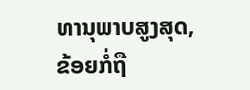ທານຸພາບສູງສຸດ, ຂ້ອຍກໍ່ຖື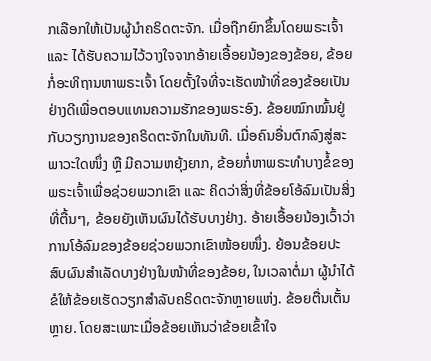ກເລືອກໃຫ້ເປັນຜູ້ນໍາຄຣິດຕະຈັກ. ເມື່ອຖືກຍົກຂຶ້ນໂດຍພຣະເຈົ້າ ແລະ ໄດ້ຮັບຄວາມໄວ້ວາງໃຈຈາກອ້າຍເອື້ອຍນ້ອງຂອງຂ້ອຍ, ຂ້ອຍກໍ່ອະທິຖານຫາພຣະເຈົ້າ ໂດຍຕັ້ງໃຈທີ່ຈະເຮັດໜ້າທີ່ຂອງຂ້ອຍເປັນຢ່າງດີເພື່ອຕອບແທນຄວາມຮັກຂອງພຣະອົງ. ຂ້ອຍໝົກໝົ້ນຢູ່ກັບວຽກງານຂອງຄຣິດຕະຈັກໃນທັນທີ. ເມື່ອຄົນອື່ນຕົກລົງສູ່ສະພາວະໃດໜຶ່ງ ຫຼື ມີຄວາມຫຍຸ້ງຍາກ, ຂ້ອຍກໍ່ຫາພຣະທຳບາງຂໍ້ຂອງພຣະເຈົ້າເພື່ອຊ່ວຍພວກເຂົາ ແລະ ຄິດວ່າສິ່ງທີ່ຂ້ອຍໂອ້ລົມເປັນສິ່ງທີ່ຕື້ນໆ, ຂ້ອຍຍັງເຫັນຜົນໄດ້ຮັບບາງຢ່າງ. ອ້າຍເອື້ອຍນ້ອງເວົ້າວ່າການໂອ້ລົມຂອງຂ້ອຍຊ່ວຍພວກເຂົາໜ້ອຍໜຶ່ງ. ຍ້ອນຂ້ອຍປະສົບຜົນສຳເລັດບາງຢ່າງໃນໜ້າທີ່ຂອງຂ້ອຍ, ໃນເວລາຕໍ່ມາ ຜູ້ນໍາໄດ້ຂໍໃຫ້ຂ້ອຍເຮັດວຽກສຳລັບຄຣິດຕະຈັກຫຼາຍແຫ່ງ. ຂ້ອຍຕື່ນເຕັ້ນຫຼາຍ. ໂດຍສະເພາະເມື່ອຂ້ອຍເຫັນວ່າຂ້ອຍເຂົ້າໃຈ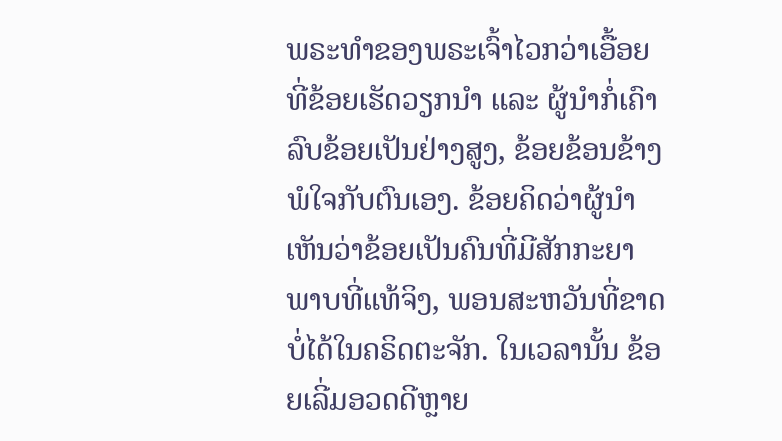ພຣະທຳຂອງພຣະເຈົ້າໄວກວ່າເອື້ອຍທີ່ຂ້ອຍເຮັດວຽກນໍາ ແລະ ຜູ້ນໍາກໍ່ເຄົາລົບຂ້ອຍເປັນຢ່າງສູງ, ຂ້ອຍຂ້ອນຂ້າງພໍໃຈກັບຕົນເອງ. ຂ້ອຍຄິດວ່າຜູ້ນໍາເຫັນວ່າຂ້ອຍເປັນຄົນທີ່ມີສັກກະຍາພາບທີ່ແທ້ຈິງ, ພອນສະຫວັນທີ່ຂາດບໍ່ໄດ້ໃນຄຣິດຕະຈັກ. ໃນເວລານັ້ນ ຂ້ອຍເລີ່ມອວດດີຫຼາຍ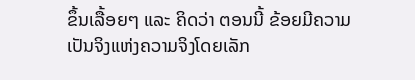ຂຶ້ນເລື້ອຍໆ ແລະ ຄິດວ່າ ຕອນນີ້ ຂ້ອຍມີຄວາມເປັນຈິງແຫ່ງຄວາມຈິງໂດຍເລັກ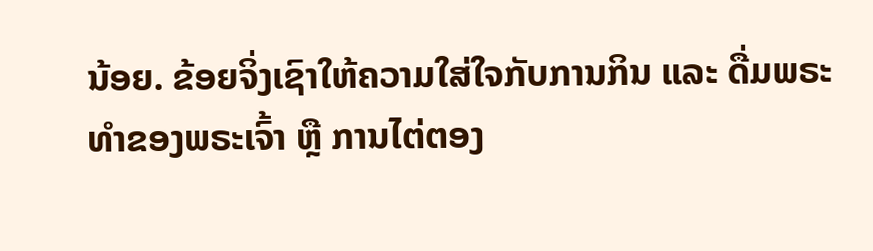ນ້ອຍ. ຂ້ອຍຈິ່ງເຊົາໃຫ້ຄວາມໃສ່ໃຈກັບການກິນ ແລະ ດື່ມພຣະທຳຂອງພຣະເຈົ້າ ຫຼື ການໄຕ່ຕອງ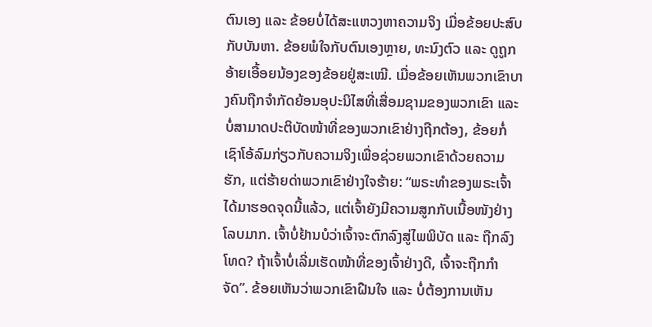ຕົນເອງ ແລະ ຂ້ອຍບໍ່ໄດ້ສະແຫວງຫາຄວາມຈິງ ເມື່ອຂ້ອຍປະສົບກັບບັນຫາ. ຂ້ອຍພໍໃຈກັບຕົນເອງຫຼາຍ, ທະນົງຕົວ ແລະ ດູຖູກອ້າຍເອື້ອຍນ້ອງຂອງຂ້ອຍຢູ່ສະເໝີ. ເມື່ອຂ້ອຍເຫັນພວກເຂົາບາງຄົນຖືກຈຳກັດຍ້ອນອຸປະນິໄສທີ່ເສື່ອມຊາມຂອງພວກເຂົາ ແລະ ບໍ່ສາມາດປະຕິບັດໜ້າທີ່ຂອງພວກເຂົາຢ່າງຖືກຕ້ອງ, ຂ້ອຍກໍ່ເຊົາໂອ້ລົມກ່ຽວກັບຄວາມຈິງເພື່ອຊ່ວຍພວກເຂົາດ້ວຍຄວາມຮັກ, ແຕ່ຮ້າຍດ່າພວກເຂົາຢ່າງໃຈຮ້າຍ: “ພຣະທຳຂອງພຣະເຈົ້າໄດ້ມາຮອດຈຸດນີ້ແລ້ວ, ແຕ່ເຈົ້າຍັງມີຄວາມສູກກັບເນື້ອໜັງຢ່າງໂລບມາກ. ເຈົ້າບໍ່ຢ້ານບໍວ່າເຈົ້າຈະຕົກລົງສູ່ໄພພິບັດ ແລະ ຖືກລົງໂທດ? ຖ້າເຈົ້າບໍ່ເລີ່ມເຮັດໜ້າທີ່ຂອງເຈົ້າຢ່າງດີ, ເຈົ້າຈະຖືກກຳຈັດ”. ຂ້ອຍເຫັນວ່າພວກເຂົາຝືນໃຈ ແລະ ບໍ່ຕ້ອງການເຫັນ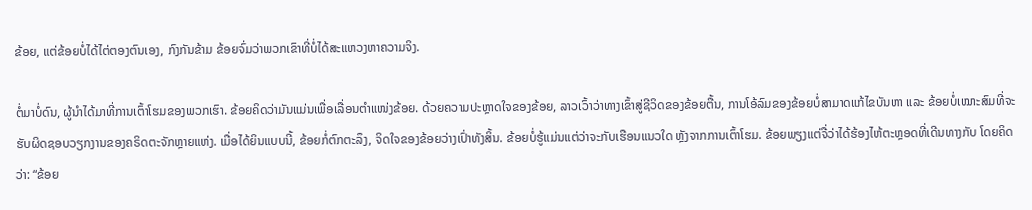ຂ້ອຍ, ແຕ່ຂ້ອຍບໍ່ໄດ້ໄຕ່ຕອງຕົນເອງ, ກົງກັນຂ້າມ ຂ້ອຍຈົ່ມວ່າພວກເຂົາທີ່ບໍ່ໄດ້ສະແຫວງຫາຄວາມຈິງ.

ຕໍ່ມາບໍ່ດົນ, ຜູ້ນໍາໄດ້ມາທີ່ການເຕົ້າໂຮມຂອງພວກເຮົາ. ຂ້ອຍຄິດວ່າມັນແມ່ນເພື່ອເລື່ອນຕໍາແໜ່ງຂ້ອຍ. ດ້ວຍຄວາມປະຫຼາດໃຈຂອງຂ້ອຍ, ລາວເວົ້າວ່າທາງເຂົ້າສູ່ຊີວິດຂອງຂ້ອຍຕື້ນ, ການໂອ້ລົມຂອງຂ້ອຍບໍ່ສາມາດແກ້ໄຂບັນຫາ ແລະ ຂ້ອຍບໍ່ເໝາະສົມທີ່ຈະຮັບຜິດຊອບວຽກງານຂອງຄຣິດຕະຈັກຫຼາຍແຫ່ງ. ເມື່ອໄດ້ຍິນແບບນີ້, ຂ້ອຍກໍ່ຕົກຕະລຶງ, ຈິດໃຈຂອງຂ້ອຍວ່າງເປົ່າທັງສິ້ນ. ຂ້ອຍບໍ່ຮູ້ແມ່ນແຕ່ວ່າຈະກັບເຮືອນແນວໃດ ຫຼັງຈາກການເຕົ້າໂຮມ. ຂ້ອຍພຽງແຕ່ຈື່ວ່າໄດ້ຮ້ອງໄຫ້ຕະຫຼອດທີ່ເດີນທາງກັບ ໂດຍຄິດວ່າ: “ຂ້ອຍ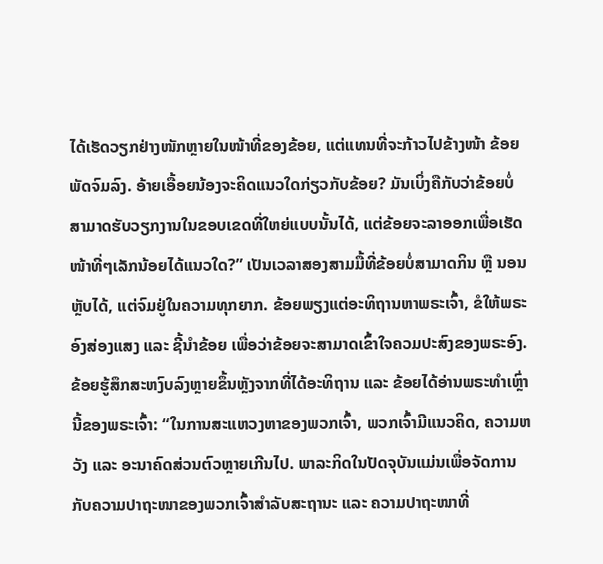ໄດ້ເຮັດວຽກຢ່າງໜັກຫຼາຍໃນໜ້າທີ່ຂອງຂ້ອຍ, ແຕ່ແທນທີ່ຈະກ້າວໄປຂ້າງໜ້າ ຂ້ອຍພັດຈົມລົງ. ອ້າຍເອື້ອຍນ້ອງຈະຄິດແນວໃດກ່ຽວກັບຂ້ອຍ? ມັນເບິ່ງຄືກັບວ່າຂ້ອຍບໍ່ສາມາດຮັບວຽກງານໃນຂອບເຂດທີ່ໃຫຍ່ແບບນັ້ນໄດ້, ແຕ່ຂ້ອຍຈະລາອອກເພື່ອເຮັດໜ້າທີ່ໆເລັກນ້ອຍໄດ້ແນວໃດ?” ເປັນເວລາສອງສາມມື້ທີ່ຂ້ອຍບໍ່ສາມາດກິນ ຫຼື ນອນຫຼັບໄດ້, ແຕ່ຈົມຢູ່ໃນຄວາມທຸກຍາກ. ຂ້ອຍພຽງແຕ່ອະທິຖານຫາພຣະເຈົ້າ, ຂໍໃຫ້ພຣະອົງສ່ອງແສງ ແລະ ຊີ້ນໍາຂ້ອຍ ເພື່ອວ່າຂ້ອຍຈະສາມາດເຂົ້າໃຈຄວມປະສົງຂອງພຣະອົງ. ຂ້ອຍຮູ້ສຶກສະຫງົບລົງຫຼາຍຂຶ້ນຫຼັງຈາກທີ່ໄດ້ອະທິຖານ ແລະ ຂ້ອຍໄດ້ອ່ານພຣະທຳເຫຼົ່ານີ້ຂອງພຣະເຈົ້າ: “ໃນການສະແຫວງຫາຂອງພວກເຈົ້າ, ພວກເຈົ້າມີແນວຄິດ, ຄວາມຫວັງ ແລະ ອະນາຄົດສ່ວນຕົວຫຼາຍເກີນໄປ. ພາລະກິດໃນປັດຈຸບັນແມ່ນເພື່ອຈັດການກັບຄວາມປາຖະໜາຂອງພວກເຈົ້າສຳລັບສະຖານະ ແລະ ຄວາມປາຖະໜາທີ່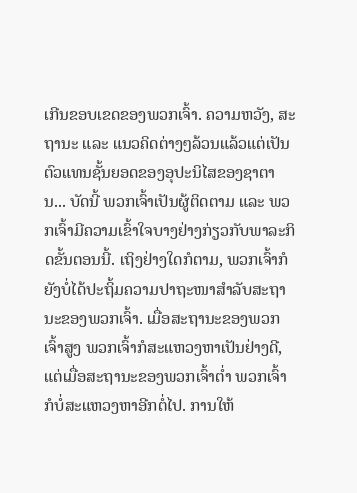ເກີນຂອບເຂດຂອງພວກເຈົ້າ. ຄວາມຫວັງ, ສະຖານະ ແລະ ແນວຄິດຕ່າງໆລ້ວນແລ້ວແຕ່ເປັນຕົວແທນຊັ້ນຍອດຂອງອຸປະນິໄສຂອງຊາຕານ... ບັດນີ້ ພວກເຈົ້າເປັນຜູ້ຕິດຕາມ ແລະ ພວກເຈົ້າມີຄວາມເຂົ້າໃຈບາງຢ່າງກ່ຽວກັບພາລະກິດຂັ້ນຕອນນີ້. ເຖິງຢ່າງໃດກໍຕາມ, ພວກເຈົ້າກໍຍັງບໍ່ໄດ້ປະຖິ້ມຄວາມປາຖະໜາສຳລັບສະຖານະຂອງພວກເຈົ້າ. ເມື່ອສະຖານະຂອງພວກເຈົ້າສູງ ພວກເຈົ້າກໍສະແຫວງຫາເປັນຢ່າງດີ, ແຕ່ເມື່ອສະຖານະຂອງພວກເຈົ້າຕໍ່າ ພວກເຈົ້າກໍບໍ່ສະແຫວງຫາອີກຕໍ່ໄປ. ການໃຫ້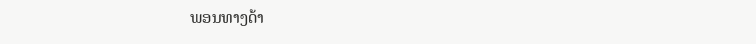ພອນທາງດ້າ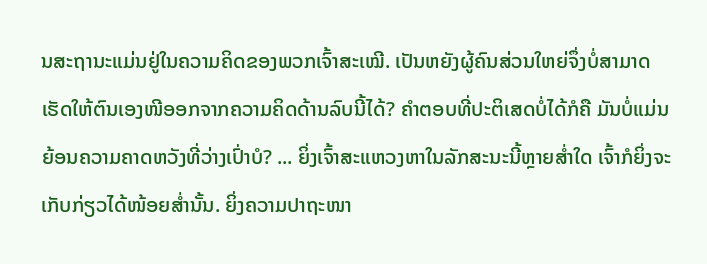ນສະຖານະແມ່ນຢູ່ໃນຄວາມຄິດຂອງພວກເຈົ້າສະເໝີ. ເປັນຫຍັງຜູ້ຄົນສ່ວນໃຫຍ່ຈຶ່ງບໍ່ສາມາດເຮັດໃຫ້ຕົນເອງໜີອອກຈາກຄວາມຄິດດ້ານລົບນີ້ໄດ້? ຄໍາຕອບທີ່ປະຕິເສດບໍ່ໄດ້ກໍຄື ມັນບໍ່ແມ່ນຍ້ອນຄວາມຄາດຫວັງທີ່ວ່າງເປົ່າບໍ? ... ຍິ່ງເຈົ້າສະແຫວງຫາໃນລັກສະນະນີ້ຫຼາຍສໍ່າໃດ ເຈົ້າກໍຍິ່ງຈະເກັບກ່ຽວໄດ້ໜ້ອຍສໍ່ານັ້ນ. ຍິ່ງຄວາມປາຖະໜາ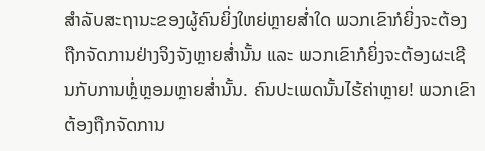ສຳລັບສະຖານະຂອງຜູ້ຄົນຍິ່ງໃຫຍ່ຫຼາຍສໍ່າໃດ ພວກເຂົາກໍຍິ່ງຈະຕ້ອງຖືກຈັດການຢ່າງຈິງຈັງຫຼາຍສໍ່ານັ້ນ ແລະ ພວກເຂົາກໍຍິ່ງຈະຕ້ອງຜະເຊີນກັບການຫຼໍ່ຫຼອມຫຼາຍສໍ່ານັ້ນ. ຄົນປະເພດນັ້ນໄຮ້ຄ່າຫຼາຍ! ພວກເຂົາຕ້ອງຖືກຈັດການ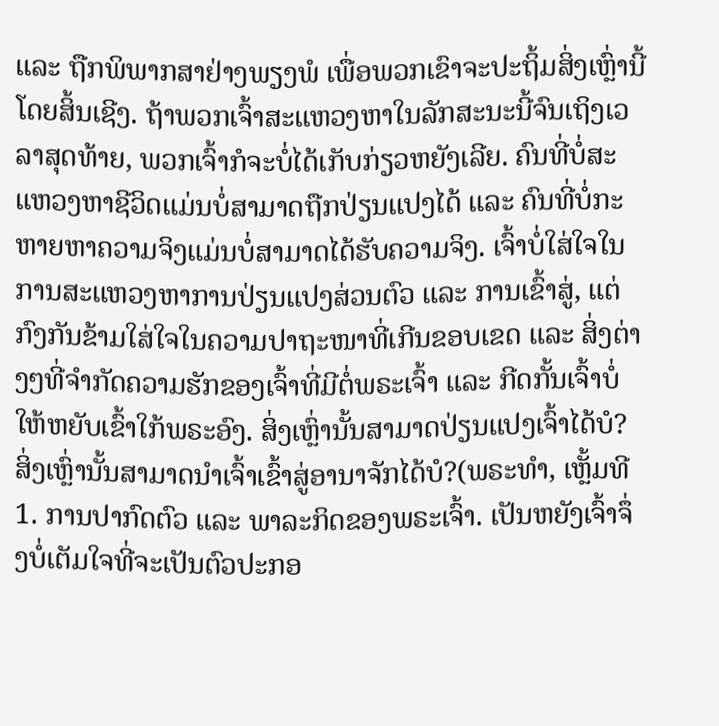ແລະ ຖືກພິພາກສາຢ່າງພຽງພໍ ເພື່ອພວກເຂົາຈະປະຖິ້ມສິ່ງເຫຼົ່ານີ້ໂດຍສິ້ນເຊີງ. ຖ້າພວກເຈົ້າສະແຫວງຫາໃນລັກສະນະນີ້ຈົນເຖິງເວລາສຸດທ້າຍ, ພວກເຈົ້າກໍຈະບໍ່ໄດ້ເກັບກ່ຽວຫຍັງເລີຍ. ຄົນທີ່ບໍ່ສະແຫວງຫາຊີວິດແມ່ນບໍ່ສາມາດຖືກປ່ຽນແປງໄດ້ ແລະ ຄົນທີ່ບໍ່ກະຫາຍຫາຄວາມຈິງແມ່ນບໍ່ສາມາດໄດ້ຮັບຄວາມຈິງ. ເຈົ້າບໍ່ໃສ່ໃຈໃນການສະແຫວງຫາການປ່ຽນແປງສ່ວນຕົວ ແລະ ການເຂົ້າສູ່, ແຕ່ກົງກັນຂ້າມໃສ່ໃຈໃນຄວາມປາຖະໜາທີ່ເກີນຂອບເຂດ ແລະ ສິ່ງຕ່າງໆທີ່ຈຳກັດຄວາມຮັກຂອງເຈົ້າທີ່ມີຕໍ່ພຣະເຈົ້າ ແລະ ກີດກັ້ນເຈົ້າບໍ່ໃຫ້ຫຍັບເຂົ້າໃກ້ພຣະອົງ. ສິ່ງເຫຼົ່ານັ້ນສາມາດປ່ຽນແປງເຈົ້າໄດ້ບໍ? ສິ່ງເຫຼົ່ານັ້ນສາມາດນໍາເຈົ້າເຂົ້າສູ່ອານາຈັກໄດ້ບໍ?(ພຣະທຳ, ເຫຼັ້ມທີ 1. ການປາກົດຕົວ ແລະ ພາລະກິດຂອງພຣະເຈົ້າ. ເປັນຫຍັງເຈົ້າຈຶ່ງບໍ່ເຕັມໃຈທີ່ຈະເປັນຕົວປະກອ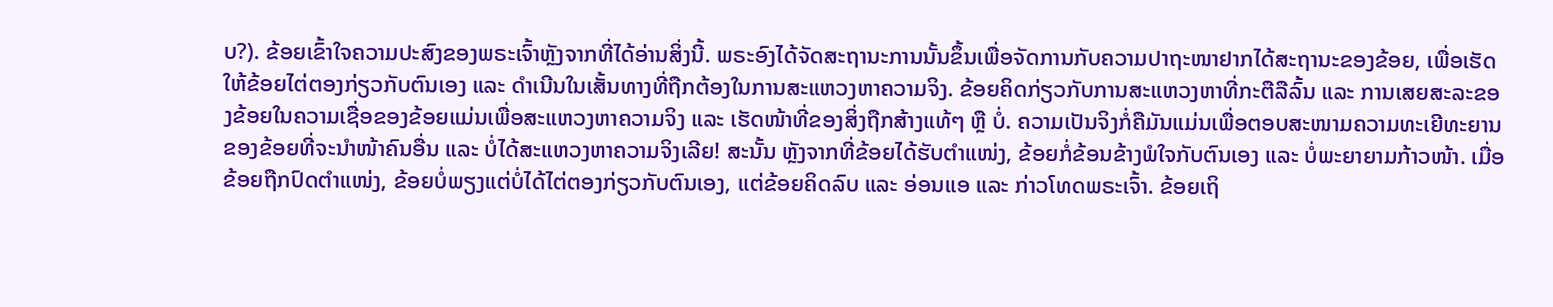ບ?). ຂ້ອຍເຂົ້າໃຈຄວາມປະສົງຂອງພຣະເຈົ້າຫຼັງຈາກທີ່ໄດ້ອ່ານສິ່ງນີ້. ພຣະອົງໄດ້ຈັດສະຖານະການນັ້ນຂຶ້ນເພື່ອຈັດການກັບຄວາມປາຖະໜາຢາກໄດ້ສະຖານະຂອງຂ້ອຍ, ເພື່ອເຮັດໃຫ້ຂ້ອຍໄຕ່ຕອງກ່ຽວກັບຕົນເອງ ແລະ ດຳເນີນໃນເສັ້ນທາງທີ່ຖືກຕ້ອງໃນການສະແຫວງຫາຄວາມຈິງ. ຂ້ອຍຄິດກ່ຽວກັບການສະແຫວງຫາທີ່ກະຕືລືລົ້ນ ແລະ ການເສຍສະລະຂອງຂ້ອຍໃນຄວາມເຊື່ອຂອງຂ້ອຍແມ່ນເພື່ອສະແຫວງຫາຄວາມຈິງ ແລະ ເຮັດໜ້າທີ່ຂອງສິ່ງຖືກສ້າງແທ້ໆ ຫຼື ບໍ່. ຄວາມເປັນຈິງກໍ່ຄືມັນແມ່ນເພື່ອຕອບສະໜາມຄວາມທະເຍີທະຍານຂອງຂ້ອຍທີ່ຈະນໍາໜ້າຄົນອື່ນ ແລະ ບໍ່ໄດ້ສະແຫວງຫາຄວາມຈິງເລີຍ! ສະນັ້ນ ຫຼັງຈາກທີ່ຂ້ອຍໄດ້ຮັບຕໍາແໜ່ງ, ຂ້ອຍກໍ່ຂ້ອນຂ້າງພໍໃຈກັບຕົນເອງ ແລະ ບໍ່ພະຍາຍາມກ້າວໜ້າ. ເມື່ອຂ້ອຍຖືກປົດຕໍາແໜ່ງ, ຂ້ອຍບໍ່ພຽງແຕ່ບໍ່ໄດ້ໄຕ່ຕອງກ່ຽວກັບຕົນເອງ, ແຕ່ຂ້ອຍຄິດລົບ ແລະ ອ່ອນແອ ແລະ ກ່າວໂທດພຣະເຈົ້າ. ຂ້ອຍເຖິ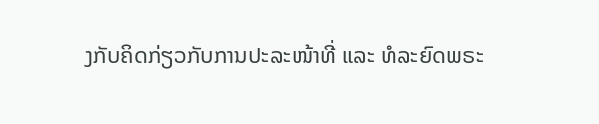ງກັບຄິດກ່ຽວກັບການປະລະໜ້າທີ່ ແລະ ທໍລະຍົດພຣະ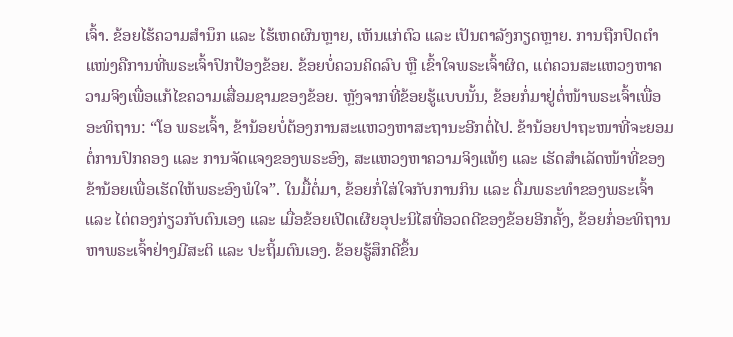ເຈົ້າ. ຂ້ອຍໄຮ້ຄວາມສຳນຶກ ແລະ ໄຮ້ເຫດຜົນຫຼາຍ, ເຫັນແກ່ຕົວ ແລະ ເປັນຕາລັງກຽດຫຼາຍ. ການຖືກປົດຕໍາແໜ່ງຄືການທີ່ພຣະເຈົ້າປົກປ້ອງຂ້ອຍ. ຂ້ອຍບໍ່ຄວນຄິດລົບ ຫຼື ເຂົ້າໃຈພຣະເຈົ້າຜິດ, ແຕ່ຄວນສະແຫວງຫາຄວາມຈິງເພື່ອແກ້ໄຂຄວາມເສື່ອມຊາມຂອງຂ້ອຍ. ຫຼັງຈາກທີ່ຂ້ອຍຮູ້ແບບນັ້ນ, ຂ້ອຍກໍ່ມາຢູ່ຕໍ່ໜ້າພຣະເຈົ້າເພື່ອອະທິຖານ: “ໂອ ພຣະເຈົ້າ, ຂ້ານ້ອຍບໍ່ຕ້ອງການສະແຫວງຫາສະຖານະອີກຕໍ່ໄປ. ຂ້ານ້ອຍປາຖະໜາທີ່ຈະຍອມຕໍ່ການປົກຄອງ ແລະ ການຈັດແຈງຂອງພຣະອົງ, ສະແຫວງຫາຄວາມຈິງແທ້ໆ ແລະ ເຮັດສຳເລັດໜ້າທີ່ຂອງຂ້ານ້ອຍເພື່ອເຮັດໃຫ້ພຣະອົງພໍໃຈ”. ໃນມື້ຕໍ່ມາ, ຂ້ອຍກໍ່ໃສ່ໃຈກັບການກິນ ແລະ ດື່ມພຣະທຳຂອງພຣະເຈົ້າ ແລະ ໄຕ່ຕອງກ່ຽວກັບຕົນເອງ ແລະ ເມື່ອຂ້ອຍເປີດເຜີຍອຸປະນິໄສທີ່ອວດດີຂອງຂ້ອຍອີກຄັ້ງ, ຂ້ອຍກໍ່ອະທິຖານຫາພຣະເຈົ້າຢ່າງມີສະຕິ ແລະ ປະຖິ້ມຕົນເອງ. ຂ້ອຍຮູ້ສຶກດີຂຶ້ນ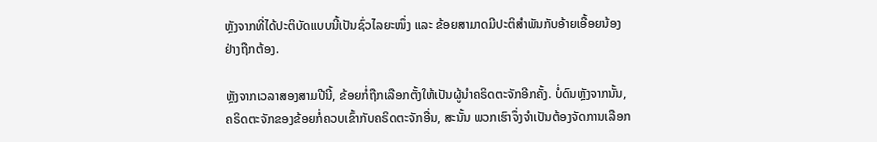ຫຼັງຈາກທີ່ໄດ້ປະຕິບັດແບບນີ້ເປັນຊົ່ວໄລຍະໜຶ່ງ ແລະ ຂ້ອຍສາມາດມີປະຕິສຳພັນກັບອ້າຍເອື້ອຍນ້ອງຢ່າງຖືກຕ້ອງ.

ຫຼັງຈາກເວລາສອງສາມປີນີ້, ຂ້ອຍກໍ່ຖືກເລືອກຕັ້ງໃຫ້ເປັນຜູ້ນໍາຄຣິດຕະຈັກອີກຄັ້ງ. ບໍ່ດົນຫຼັງຈາກນັ້ນ, ຄຣິດຕະຈັກຂອງຂ້ອຍກໍ່ຄວບເຂົ້າກັບຄຣິດຕະຈັກອື່ນ, ສະນັ້ນ ພວກເຮົາຈຶ່ງຈຳເປັນຕ້ອງຈັດການເລືອກ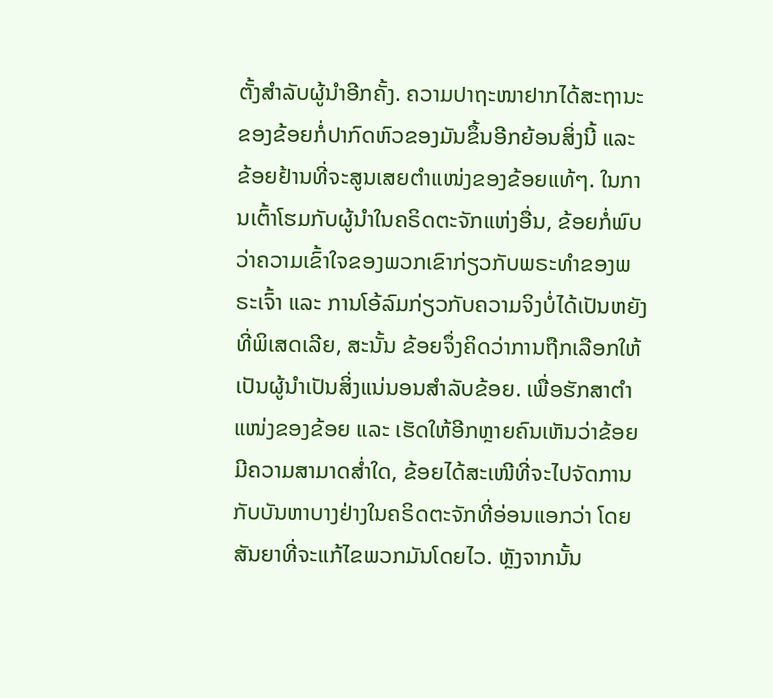ຕັ້ງສຳລັບຜູ້ນໍາອີກຄັ້ງ. ຄວາມປາຖະໜາຢາກໄດ້ສະຖານະຂອງຂ້ອຍກໍ່ປາກົດຫົວຂອງມັນຂຶ້ນອີກຍ້ອນສິ່ງນີ້ ແລະ ຂ້ອຍຢ້ານທີ່ຈະສູນເສຍຕໍາແໜ່ງຂອງຂ້ອຍແທ້ໆ. ໃນການເຕົ້າໂຮມກັບຜູ້ນໍາໃນຄຣິດຕະຈັກແຫ່ງອື່ນ, ຂ້ອຍກໍ່ພົບວ່າຄວາມເຂົ້າໃຈຂອງພວກເຂົາກ່ຽວກັບພຣະທຳຂອງພຣະເຈົ້າ ແລະ ການໂອ້ລົມກ່ຽວກັບຄວາມຈິງບໍ່ໄດ້ເປັນຫຍັງທີ່ພິເສດເລີຍ, ສະນັ້ນ ຂ້ອຍຈຶ່ງຄິດວ່າການຖືກເລືອກໃຫ້ເປັນຜູ້ນໍາເປັນສິ່ງແນ່ນອນສຳລັບຂ້ອຍ. ເພື່ອຮັກສາຕໍາແໜ່ງຂອງຂ້ອຍ ແລະ ເຮັດໃຫ້ອີກຫຼາຍຄົນເຫັນວ່າຂ້ອຍມີຄວາມສາມາດສໍ່າໃດ, ຂ້ອຍໄດ້ສະເໜີທີ່ຈະໄປຈັດການກັບບັນຫາບາງຢ່າງໃນຄຣິດຕະຈັກທີ່ອ່ອນແອກວ່າ ໂດຍສັນຍາທີ່ຈະແກ້ໄຂພວກມັນໂດຍໄວ. ຫຼັງຈາກນັ້ນ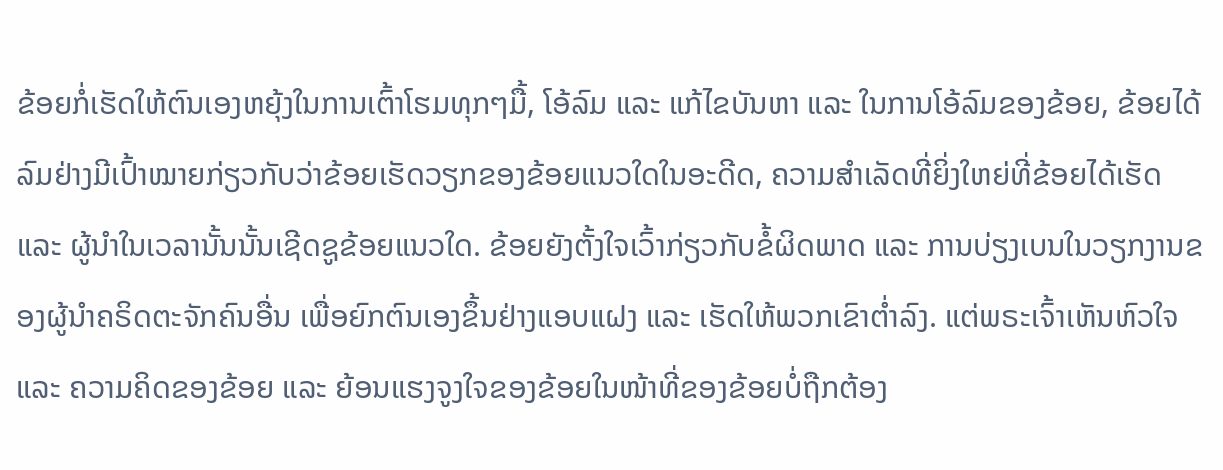ຂ້ອຍກໍ່ເຮັດໃຫ້ຕົນເອງຫຍຸ້ງໃນການເຕົ້າໂຮມທຸກໆມື້, ໂອ້ລົມ ແລະ ແກ້ໄຂບັນຫາ ແລະ ໃນການໂອ້ລົມຂອງຂ້ອຍ, ຂ້ອຍໄດ້ລົມຢ່າງມີເປົ້າໝາຍກ່ຽວກັບວ່າຂ້ອຍເຮັດວຽກຂອງຂ້ອຍແນວໃດໃນອະດີດ, ຄວາມສຳເລັດທີ່ຍິ່ງໃຫຍ່ທີ່ຂ້ອຍໄດ້ເຮັດ ແລະ ຜູ້ນໍາໃນເວລານັ້ນນັ້ນເຊີດຊູຂ້ອຍແນວໃດ. ຂ້ອຍຍັງຕັ້ງໃຈເວົ້າກ່ຽວກັບຂໍ້ຜິດພາດ ແລະ ການບ່ຽງເບນໃນວຽກງານຂອງຜູ້ນໍາຄຣິດຕະຈັກຄົນອື່ນ ເພື່ອຍົກຕົນເອງຂຶ້ນຢ່າງແອບແຝງ ແລະ ເຮັດໃຫ້ພວກເຂົາຕໍ່າລົງ. ແຕ່ພຣະເຈົ້າເຫັນຫົວໃຈ ແລະ ຄວາມຄິດຂອງຂ້ອຍ ແລະ ຍ້ອນແຮງຈູງໃຈຂອງຂ້ອຍໃນໜ້າທີ່ຂອງຂ້ອຍບໍ່ຖືກຕ້ອງ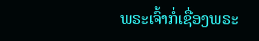ພຣະເຈົ້າກໍ່ເຊື່ອງພຣະ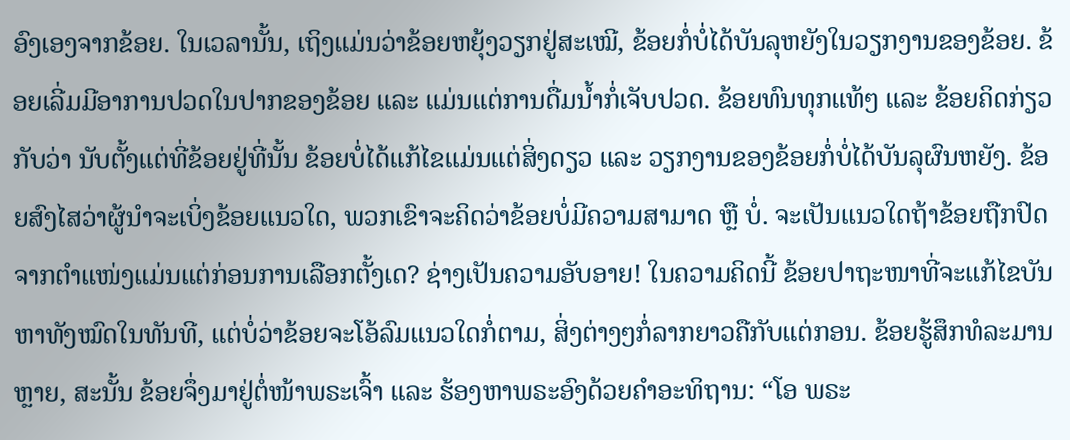ອົງເອງຈາກຂ້ອຍ. ໃນເວລານັ້ນ, ເຖິງແມ່ນວ່າຂ້ອຍຫຍຸ້ງວຽກຢູ່ສະເໝີ, ຂ້ອຍກໍ່ບໍ່ໄດ້ບັນລຸຫຍັງໃນວຽກງານຂອງຂ້ອຍ. ຂ້ອຍເລີ່ມມີອາການປວດໃນປາກຂອງຂ້ອຍ ແລະ ແມ່ນແຕ່ການດື່ມນໍ້າກໍ່ເຈັບປວດ. ຂ້ອຍທົນທຸກແທ້ໆ ແລະ ຂ້ອຍຄິດກ່ຽວກັບວ່າ ນັບຕັ້ງແຕ່ທີ່ຂ້ອຍຢູ່ທີ່ນັ້ນ ຂ້ອຍບໍ່ໄດ້ແກ້ໄຂແມ່ນແຕ່ສິ່ງດຽວ ແລະ ວຽກງານຂອງຂ້ອຍກໍ່ບໍ່ໄດ້ບັນລຸຜົນຫຍັງ. ຂ້ອຍສົງໄສວ່າຜູ້ນໍາຈະເບິ່ງຂ້ອຍແນວໃດ, ພວກເຂົາຈະຄິດວ່າຂ້ອຍບໍ່ມີຄວາມສາມາດ ຫຼື ບໍ່. ຈະເປັນແນວໃດຖ້າຂ້ອຍຖືກປົດຈາກຕໍາແໜ່ງແມ່ນແຕ່ກ່ອນການເລືອກຕັ້ງເດ? ຊ່າງເປັນຄວາມອັບອາຍ! ໃນຄວາມຄິດນີ້ ຂ້ອຍປາຖະໜາທີ່ຈະແກ້ໄຂບັນຫາທັງໝົດໃນທັນທີ, ແຕ່ບໍ່ວ່າຂ້ອຍຈະໂອ້ລົມແນວໃດກໍ່ຕາມ, ສິ່ງຕ່າງໆກໍ່ລາກຍາວຄືກັບແຕ່ກອນ. ຂ້ອຍຮູ້ສຶກທໍລະມານຫຼາຍ, ສະນັ້ນ ຂ້ອຍຈຶ່ງມາຢູ່ຕໍ່ໜ້າພຣະເຈົ້າ ແລະ ຮ້ອງຫາພຣະອົງດ້ວຍຄຳອະທິຖານ: “ໂອ ພຣະ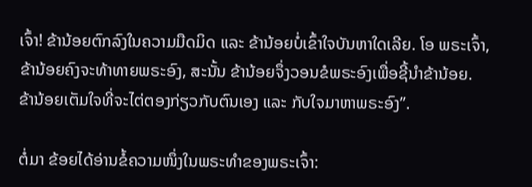ເຈົ້າ! ຂ້ານ້ອຍຕົກລົງໃນຄວາມມືດມິດ ແລະ ຂ້ານ້ອຍບໍ່ເຂົ້າໃຈບັນຫາໃດເລີຍ. ໂອ ພຣະເຈົ້າ, ຂ້ານ້ອຍຄົງຈະທ້າທາຍພຣະອົງ, ສະນັ້ນ ຂ້ານ້ອຍຈຶ່ງວອນຂໍພຣະອົງເພື່ອຊີ້ນໍາຂ້ານ້ອຍ. ຂ້ານ້ອຍເຕັມໃຈທີ່ຈະໄຕ່ຕອງກ່ຽວກັບຕົນເອງ ແລະ ກັບໃຈມາຫາພຣະອົງ”.

ຕໍ່ມາ ຂ້ອຍໄດ້ອ່ານຂໍ້ຄວາມໜຶ່ງໃນພຣະທຳຂອງພຣະເຈົ້າ: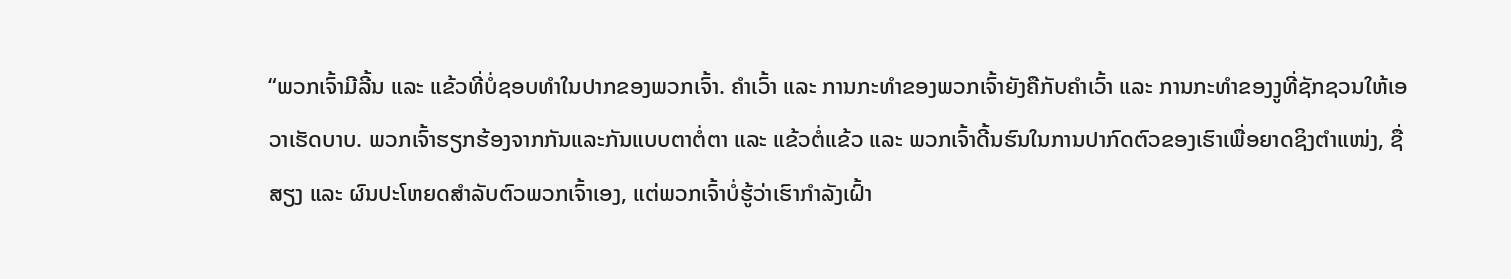“ພວກເຈົ້າມີລີ້ນ ແລະ ແຂ້ວທີ່ບໍ່ຊອບທໍາໃນປາກຂອງພວກເຈົ້າ. ຄຳເວົ້າ ແລະ ການກະທຳຂອງພວກເຈົ້າຍັງຄືກັບຄຳເວົ້າ ແລະ ການກະທຳຂອງງູທີ່ຊັກຊວນໃຫ້ເອວາເຮັດບາບ. ພວກເຈົ້າຮຽກຮ້ອງຈາກກັນແລະກັນແບບຕາຕໍ່ຕາ ແລະ ແຂ້ວຕໍ່ແຂ້ວ ແລະ ພວກເຈົ້າດີ້ນຮົນໃນການປາກົດຕົວຂອງເຮົາເພື່ອຍາດຊິງຕຳແໜ່ງ, ຊື່ສຽງ ແລະ ຜົນປະໂຫຍດສຳລັບຕົວພວກເຈົ້າເອງ, ແຕ່ພວກເຈົ້າບໍ່ຮູ້ວ່າເຮົາກຳລັງເຝົ້າ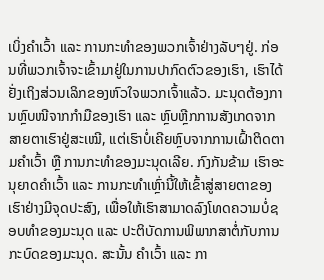ເບິ່ງຄຳເວົ້າ ແລະ ການກະທຳຂອງພວກເຈົ້າຢ່າງລັບໆຢູ່. ກ່ອນທີ່ພວກເຈົ້າຈະເຂົ້າມາຢູ່ໃນການປາກົດຕົວຂອງເຮົາ, ເຮົາໄດ້ຢັ່ງເຖິງສ່ວນເລິກຂອງຫົວໃຈພວກເຈົ້າແລ້ວ. ມະນຸດຕ້ອງການຫຼົບໜີຈາກກຳມືຂອງເຮົາ ແລະ ຫຼົບຫຼີກການສັງເກດຈາກສາຍຕາເຮົາຢູ່ສະເໝີ, ແຕ່ເຮົາບໍ່ເຄີຍຫຼົບຈາກການເຝົ້າຕິດຕາມຄຳເວົ້າ ຫຼື ການກະທຳຂອງມະນຸດເລີຍ. ກົງກັນຂ້າມ ເຮົາອະນຸຍາດຄຳເວົ້າ ແລະ ການກະທຳເຫຼົ່ານີ້ໃຫ້ເຂົ້າສູ່ສາຍຕາຂອງເຮົາຢ່າງມີຈຸດປະສົງ, ເພື່ອໃຫ້ເຮົາສາມາດລົງໂທດຄວາມບໍ່ຊອບທໍາຂອງມະນຸດ ແລະ ປະຕິບັດການພິພາກສາຕໍ່ກັບການກະບົດຂອງມະນຸດ. ສະນັ້ນ ຄຳເວົ້າ ແລະ ກາ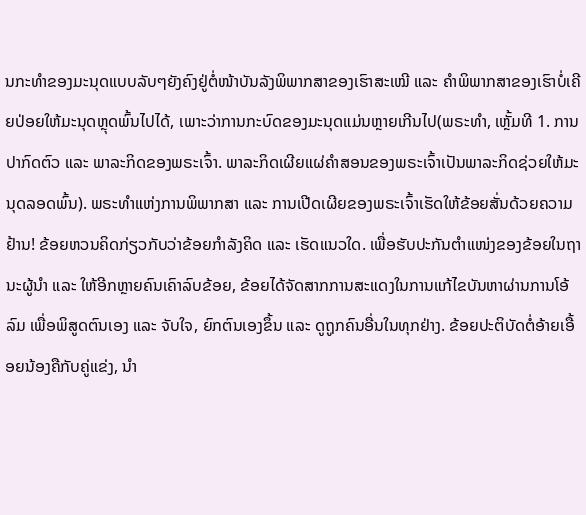ນກະທຳຂອງມະນຸດແບບລັບໆຍັງຄົງຢູ່ຕໍ່ໜ້າບັນລັງພິພາກສາຂອງເຮົາສະເໝີ ແລະ ຄຳພິພາກສາຂອງເຮົາບໍ່ເຄີຍປ່ອຍໃຫ້ມະນຸດຫຼຸດພົ້ນໄປໄດ້, ເພາະວ່າການກະບົດຂອງມະນຸດແມ່ນຫຼາຍເກີນໄປ(ພຣະທຳ, ເຫຼັ້ມທີ 1. ການປາກົດຕົວ ແລະ ພາລະກິດຂອງພຣະເຈົ້າ. ພາລະກິດເຜີຍແຜ່ຄຳສອນຂອງພຣະເຈົ້າເປັນພາລະກິດຊ່ວຍໃຫ້ມະນຸດລອດພົ້ນ). ພຣະທຳແຫ່ງການພິພາກສາ ແລະ ການເປີດເຜີຍຂອງພຣະເຈົ້າເຮັດໃຫ້ຂ້ອຍສັ່ນດ້ວຍຄວາມຢ້ານ! ຂ້ອຍຫວນຄິດກ່ຽວກັບວ່າຂ້ອຍກຳລັງຄິດ ແລະ ເຮັດແນວໃດ. ເພື່ອຮັບປະກັນຕໍາແໜ່ງຂອງຂ້ອຍໃນຖານະຜູ້ນໍາ ແລະ ໃຫ້ອີກຫຼາຍຄົນເຄົາລົບຂ້ອຍ, ຂ້ອຍໄດ້ຈັດສາກການສະແດງໃນການແກ້ໄຂບັນຫາຜ່ານການໂອ້ລົມ ເພື່ອພິສູດຕົນເອງ ແລະ ຈັບໃຈ, ຍົກຕົນເອງຂຶ້ນ ແລະ ດູຖູກຄົນອື່ນໃນທຸກຢ່າງ. ຂ້ອຍປະຕິບັດຕໍ່ອ້າຍເອື້ອຍນ້ອງຄືກັບຄູ່ແຂ່ງ, ນໍາ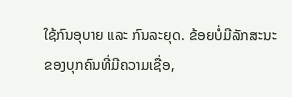ໃຊ້ກົນອຸບາຍ ແລະ ກົນລະຍຸດ. ຂ້ອຍບໍ່ມີລັກສະນະຂອງບຸກຄົນທີ່ມີຄວາມເຊື່ອ,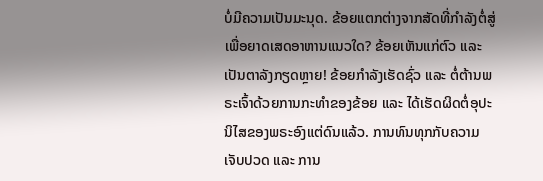ບໍ່ມີຄວາມເປັນມະນຸດ. ຂ້ອຍແຕກຕ່າງຈາກສັດທີ່ກຳລັງຕໍ່ສູ່ເພື່ອຍາດເສດອາຫານແນວໃດ? ຂ້ອຍເຫັນແກ່ຕົວ ແລະ ເປັນຕາລັງກຽດຫຼາຍ! ຂ້ອຍກຳລັງເຮັດຊົ່ວ ແລະ ຕໍ່ຕ້ານພຣະເຈົ້າດ້ວຍການກະທຳຂອງຂ້ອຍ ແລະ ໄດ້ເຮັດຜິດຕໍ່ອຸປະນິໄສຂອງພຣະອົງແຕ່ດົນແລ້ວ. ການທົນທຸກກັບຄວາມເຈັບປວດ ແລະ ການ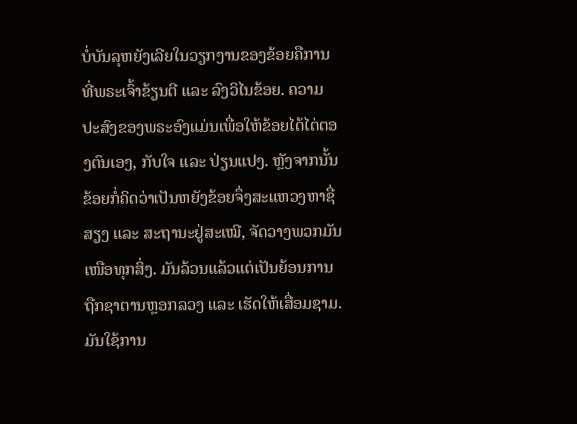ບໍ່ບັນລຸຫຍັງເລີຍໃນວຽກງານຂອງຂ້ອຍຄືການທີ່ພຣະເຈົ້າຂ້ຽນຕີ ແລະ ລົງວິໄນຂ້ອຍ. ຄວາມປະສົງຂອງພຣະອົງແມ່ນເພື່ອໃຫ້ຂ້ອຍໄດ້ໄຕ່ຕອງຕົນເອງ, ກັບໃຈ ແລະ ປ່ຽນແປງ. ຫຼັງຈາກນັ້ນ ຂ້ອຍກໍ່ຄິດວ່າເປັນຫຍັງຂ້ອຍຈຶ່ງສະແຫວງຫາຊື່ສຽງ ແລະ ສະຖານະຢູ່ສະເໝີ, ຈັດວາງພວກມັນເໜືອທຸກສິ່ງ. ມັນລ້ວນແລ້ວແຕ່ເປັນຍ້ອນການຖືກຊາຕານຫຼອກລວງ ແລະ ເຮັດໃຫ້ເສື່ອມຊາມ. ມັນໃຊ້ການ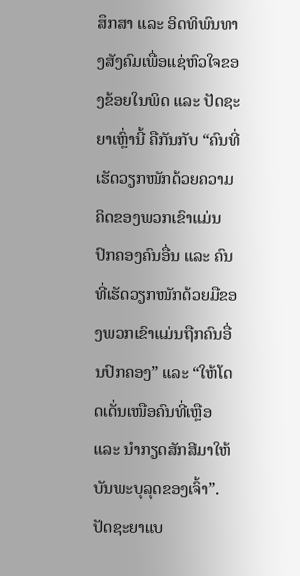ສຶກສາ ແລະ ອິດທິພົນທາງສັງຄົມເພື່ອແຊ່ຫົວໃຈຂອງຂ້ອຍໃນພິດ ແລະ ປັດຊະຍາເຫຼົ່ານີ້ ຄືກັນກັບ “ຄົນທີ່ເຮັດວຽກໜັກດ້ວຍຄວາມຄິດຂອງພວກເຂົາແມ່ນປົກຄອງຄົນອື່ນ ແລະ ຄົນທີ່ເຮັດວຽກໜັກດ້ວຍມືຂອງພວກເຂົາແມ່ນຖືກຄົນອື່ນປົກຄອງ” ແລະ “ໃຫ້ໂດດເດັ່ນເໜືອຄົນທີ່ເຫຼືອ ແລະ ນໍາກຽດສັກສີມາໃຫ້ບັນພະບຸລຸດຂອງເຈົ້າ”. ປັດຊະຍາແບ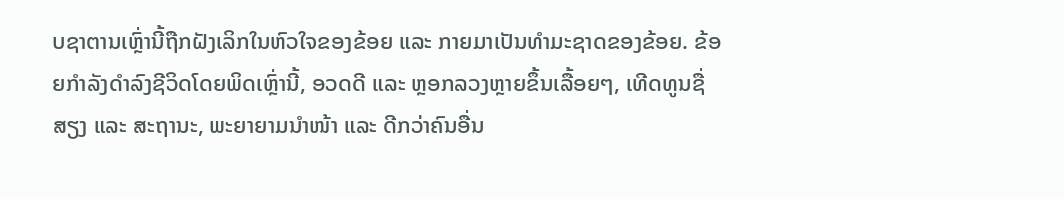ບຊາຕານເຫຼົ່ານີ້ຖືກຝັງເລິກໃນຫົວໃຈຂອງຂ້ອຍ ແລະ ກາຍມາເປັນທຳມະຊາດຂອງຂ້ອຍ. ຂ້ອຍກຳລັງດຳລົງຊີວິດໂດຍພິດເຫຼົ່ານີ້, ອວດດີ ແລະ ຫຼອກລວງຫຼາຍຂຶ້ນເລື້ອຍໆ, ເທີດທູນຊື່ສຽງ ແລະ ສະຖານະ, ພະຍາຍາມນໍາໜ້າ ແລະ ດີກວ່າຄົນອື່ນ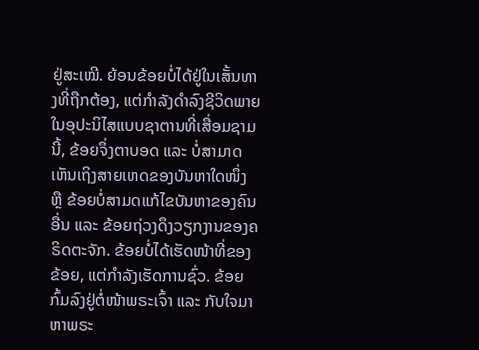ຢູ່ສະເໝີ. ຍ້ອນຂ້ອຍບໍ່ໄດ້ຢູ່ໃນເສັ້ນທາງທີ່ຖືກຕ້ອງ, ແຕ່ກຳລັງດຳລົງຊີວິດພາຍໃນອຸປະນິໄສແບບຊາຕານທີ່ເສື່ອມຊາມນີ້, ຂ້ອຍຈຶ່ງຕາບອດ ແລະ ບໍ່ສາມາດເຫັນເຖິງສາຍເຫດຂອງບັນຫາໃດໜຶ່ງ ຫຼື ຂ້ອຍບໍ່ສາມດແກ້ໄຂບັນຫາຂອງຄົນອື່ນ ແລະ ຂ້ອຍຖ່ວງດຶງວຽກງານຂອງຄຣິດຕະຈັກ. ຂ້ອຍບໍ່ໄດ້ເຮັດໜ້າທີ່ຂອງຂ້ອຍ, ແຕ່ກຳລັງເຮັດການຊົ່ວ. ຂ້ອຍກົ້ມລົງຢູ່ຕໍ່ໜ້າພຣະເຈົ້າ ແລະ ກັບໃຈມາຫາພຣະ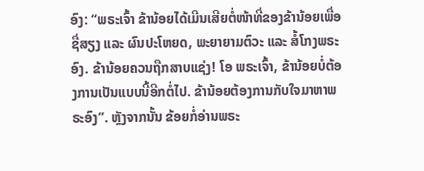ອົງ: “ພຣະເຈົ້າ ຂ້ານ້ອຍໄດ້ເມີນເສີຍຕໍ່ໜ້າທີ່ຂອງຂ້ານ້ອຍເພື່ອຊື່ສຽງ ແລະ ຜົນປະໂຫຍດ, ພະຍາຍາມຕົວະ ແລະ ສໍ້ໂກງພຣະອົງ. ຂ້ານ້ອຍຄວນຖືກສາບແຊ່ງ! ໂອ ພຣະເຈົ້າ, ຂ້ານ້ອຍບໍ່ຕ້ອງການເປັນແບບນີ້ອີກຕໍ່ໄປ. ຂ້ານ້ອຍຕ້ອງການກັບໃຈມາຫາພຣະອົງ”. ຫຼັງຈາກນັ້ນ ຂ້ອຍກໍ່ອ່ານພຣະ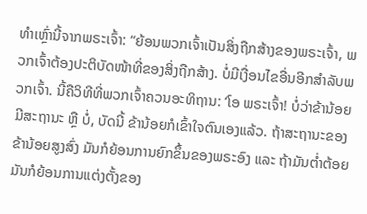ທຳເຫຼົ່ານີ້ຈາກພຣະເຈົ້າ: “ຍ້ອນພວກເຈົ້າເປັນສິ່ງຖືກສ້າງຂອງພຣະເຈົ້າ, ພວກເຈົ້າຕ້ອງປະຕິບັດໜ້າທີ່ຂອງສິ່ງຖືກສ້າງ. ບໍ່ມີເງື່ອນໄຂອື່ນອີກສຳລັບພວກເຈົ້າ. ນີ້ຄືວິທີທີ່ພວກເຈົ້າຄວນອະທິຖານ: ‘ໂອ ພຣະເຈົ້າ! ບໍ່ວ່າຂ້ານ້ອຍມີສະຖານະ ຫຼື ບໍ່, ບັດນີ້ ຂ້ານ້ອຍກໍເຂົ້າໃຈຕົນເອງແລ້ວ. ຖ້າສະຖານະຂອງຂ້ານ້ອຍສູງສົ່ງ ມັນກໍຍ້ອນການຍົກຂຶ້ນຂອງພຣະອົງ ແລະ ຖ້າມັນຕໍ່າຕ້ອຍ ມັນກໍຍ້ອນການແຕ່ງຕັ້ງຂອງ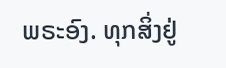ພຣະອົງ. ທຸກສິ່ງຢູ່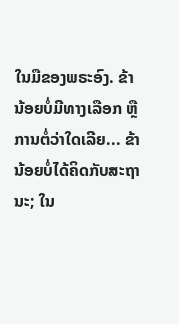ໃນມືຂອງພຣະອົງ. ຂ້ານ້ອຍບໍ່ມີທາງເລືອກ ຫຼື ການຕໍ່ວ່າໃດເລີຍ... ຂ້ານ້ອຍບໍ່ໄດ້ຄິດກັບສະຖານະ; ໃນ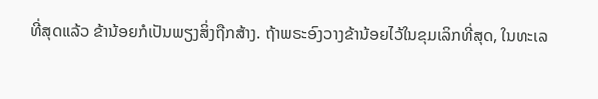ທີ່ສຸດແລ້ວ ຂ້ານ້ອຍກໍເປັນພຽງສິ່ງຖືກສ້າງ. ຖ້າພຣະອົງວາງຂ້ານ້ອຍໄວ້ໃນຂຸມເລິກທີ່ສຸດ, ໃນທະເລ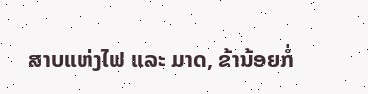ສາບແຫ່ງໄຟ ແລະ ມາດ, ຂ້ານ້ອຍກໍ່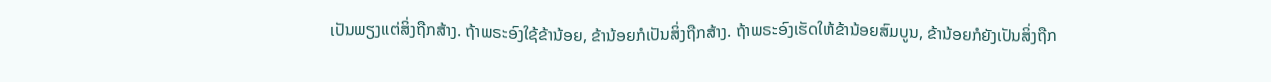ເປັນພຽງແຕ່ສິ່ງຖືກສ້າງ. ຖ້າພຣະອົງໃຊ້ຂ້ານ້ອຍ, ຂ້ານ້ອຍກໍເປັນສິ່ງຖືກສ້າງ. ຖ້າພຣະອົງເຮັດໃຫ້ຂ້ານ້ອຍສົມບູນ, ຂ້ານ້ອຍກໍຍັງເປັນສິ່ງຖືກ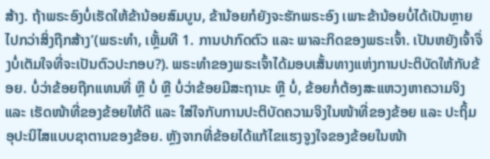ສ້າງ. ຖ້າພຣະອົງບໍ່ເຮັດໃຫ້ຂ້ານ້ອຍສົມບູນ, ຂ້ານ້ອຍກໍຍັງຈະຮັກພຣະອົງ ເພາະຂ້ານ້ອຍບໍ່ໄດ້ເປັນຫຼາຍໄປກວ່າສິ່ງຖືກສ້າງ’(ພຣະທຳ, ເຫຼັ້ມທີ 1. ການປາກົດຕົວ ແລະ ພາລະກິດຂອງພຣະເຈົ້າ. ເປັນຫຍັງເຈົ້າຈຶ່ງບໍ່ເຕັມໃຈທີ່ຈະເປັນຕົວປະກອບ?). ພຣະທຳຂອງພຣະເຈົ້າໄດ້ມອບເສັ້ນທາງແຫ່ງການປະຕິບັດໃຫ້ກັບຂ້ອຍ. ບໍ່ວ່າຂ້ອຍຖືກແທນທີ່ ຫຼື ບໍ່ ຫຼື ບໍ່ວ່າຂ້ອຍມີສະຖານະ ຫຼື ບໍ່, ຂ້ອຍກໍ່ຕ້ອງສະແຫວງຫາຄວາມຈິງ ແລະ ເຮັດໜ້າທີ່ຂອງຂ້ອຍໃຫ້ດີ ແລະ ໃສ່ໃຈກັບການປະຕິບັດຄວາມຈິງໃນໜ້າທີ່ຂອງຂ້ອຍ ແລະ ປະຖິ້ມອຸປະນິໄສແບບຊາຕານຂອງຂ້ອຍ. ຫຼັງຈາກທີ່ຂ້ອຍໄດ້ແກ້ໄຂແຮງຈູງໃຈຂອງຂ້ອຍໃນໜ້າ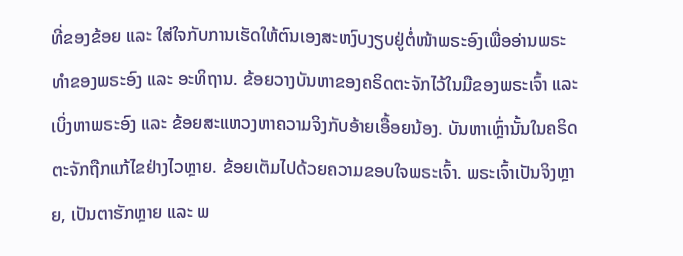ທີ່ຂອງຂ້ອຍ ແລະ ໃສ່ໃຈກັບການເຮັດໃຫ້ຕົນເອງສະຫງົບງຽບຢູ່ຕໍ່ໜ້າພຣະອົງເພື່ອອ່ານພຣະທຳຂອງພຣະອົງ ແລະ ອະທິຖານ. ຂ້ອຍວາງບັນຫາຂອງຄຣິດຕະຈັກໄວ້ໃນມືຂອງພຣະເຈົ້າ ແລະ ເບິ່ງຫາພຣະອົງ ແລະ ຂ້ອຍສະແຫວງຫາຄວາມຈິງກັບອ້າຍເອື້ອຍນ້ອງ. ບັນຫາເຫຼົ່ານັ້ນໃນຄຣິດຕະຈັກຖືກແກ້ໄຂຢ່າງໄວຫຼາຍ. ຂ້ອຍເຕັມໄປດ້ວຍຄວາມຂອບໃຈພຣະເຈົ້າ. ພຣະເຈົ້າເປັນຈິງຫຼາຍ, ເປັນຕາຮັກຫຼາຍ ແລະ ພ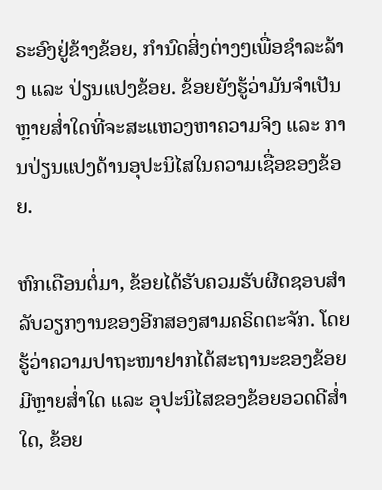ຣະອົງຢູ່ຂ້າງຂ້ອຍ, ກຳນົດສິ່ງຕ່າງໆເພື່ອຊໍາລະລ້າງ ແລະ ປ່ຽນແປງຂ້ອຍ. ຂ້ອຍຍັງຮູ້ວ່າມັນຈຳເປັນຫຼາຍສໍ່າໃດທີ່ຈະສະແຫວງຫາຄວາມຈິງ ແລະ ການປ່ຽນແປງດ້ານອຸປະນິໄສໃນຄວາມເຊື່ອຂອງຂ້ອຍ.

ຫົກເດືອນຕໍ່ມາ, ຂ້ອຍໄດ້ຮັບຄວມຮັບຜີດຊອບສຳລັບວຽກງານຂອງອີກສອງສາມຄຣິດຕະຈັກ. ໂດຍຮູ້ວ່າຄວາມປາຖະໜາຢາກໄດ້ສະຖານະຂອງຂ້ອຍມີຫຼາຍສໍ່າໃດ ແລະ ອຸປະນິໄສຂອງຂ້ອຍອວດດີສໍ່າໃດ, ຂ້ອຍ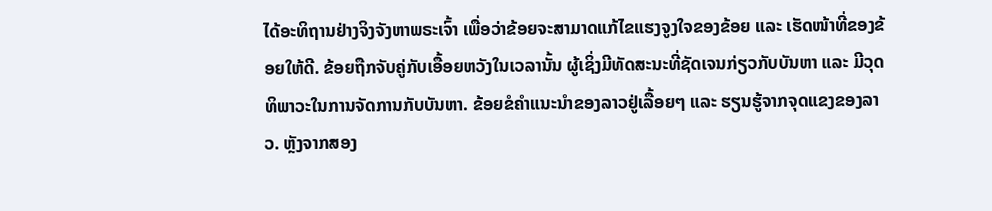ໄດ້ອະທິຖານຢ່າງຈິງຈັງຫາພຣະເຈົ້າ ເພື່ອວ່າຂ້ອຍຈະສາມາດແກ້ໄຂແຮງຈູງໃຈຂອງຂ້ອຍ ແລະ ເຮັດໜ້າທີ່ຂອງຂ້ອຍໃຫ້ດີ. ຂ້ອຍຖືກຈັບຄູ່ກັບເອື້ອຍຫວັງໃນເວລານັ້ນ ຜູ້ເຊິ່ງມີທັດສະນະທີ່ຊັດເຈນກ່ຽວກັບບັນຫາ ແລະ ມີວຸດທິພາວະໃນການຈັດການກັບບັນຫາ. ຂ້ອຍຂໍຄຳແນະນຳຂອງລາວຢູ່ເລື້ອຍໆ ແລະ ຮຽນຮູ້ຈາກຈຸດແຂງຂອງລາວ. ຫຼັງຈາກສອງ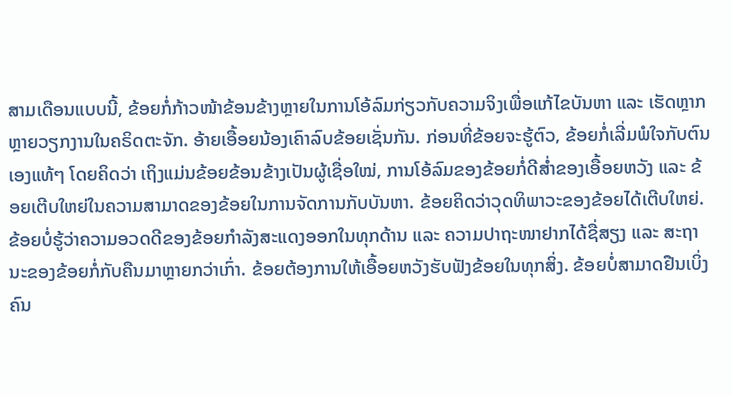ສາມເດືອນແບບນີ້, ຂ້ອຍກໍ່ກ້າວໜ້າຂ້ອນຂ້າງຫຼາຍໃນການໂອ້ລົມກ່ຽວກັບຄວາມຈິງເພື່ອແກ້ໄຂບັນຫາ ແລະ ເຮັດຫຼາກຫຼາຍວຽກງານໃນຄຣິດຕະຈັກ. ອ້າຍເອື້ອຍນ້ອງເຄົາລົບຂ້ອຍເຊັ່ນກັນ. ກ່ອນທີ່ຂ້ອຍຈະຮູ້ຕົວ, ຂ້ອຍກໍ່ເລີ່ມພໍໃຈກັບຕົນເອງແທ້ໆ ໂດຍຄິດວ່າ ເຖິງແມ່ນຂ້ອຍຂ້ອນຂ້າງເປັນຜູ້ເຊື່ອໃໝ່, ການໂອ້ລົມຂອງຂ້ອຍກໍ່ດີສໍ່າຂອງເອື້ອຍຫວັງ ແລະ ຂ້ອຍເຕີບໃຫຍ່ໃນຄວາມສາມາດຂອງຂ້ອຍໃນການຈັດການກັບບັນຫາ. ຂ້ອຍຄິດວ່າວຸດທິພາວະຂອງຂ້ອຍໄດ້ເຕີບໃຫຍ່. ຂ້ອຍບໍ່ຮູ້ວ່າຄວາມອວດດີຂອງຂ້ອຍກຳລັງສະແດງອອກໃນທຸກດ້ານ ແລະ ຄວາມປາຖະໜາຢາກໄດ້ຊື່ສຽງ ແລະ ສະຖານະຂອງຂ້ອຍກໍ່ກັບຄືນມາຫຼາຍກວ່າເກົ່າ. ຂ້ອຍຕ້ອງການໃຫ້ເອື້ອຍຫວັງຮັບຟັງຂ້ອຍໃນທຸກສິ່ງ. ຂ້ອຍບໍ່ສາມາດຢືນເບິ່ງຄົນ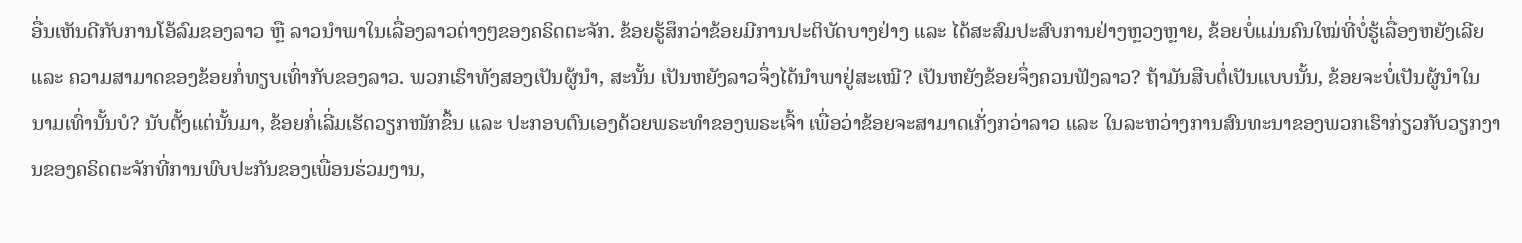ອື່ນເຫັນດີກັບການໂອ້ລົມຂອງລາວ ຫຼື ລາວນໍາພາໃນເລື່ອງລາວຕ່າງໆຂອງຄຣິດຕະຈັກ. ຂ້ອຍຮູ້ສຶກວ່າຂ້ອຍມີການປະຕິບັດບາງຢ່າງ ແລະ ໄດ້ສະສົມປະສົບການຢ່າງຫຼວງຫຼາຍ, ຂ້ອຍບໍ່ແມ່ນຄົນໃໝ່ທີ່ບໍ່ຮູ້ເລື່ອງຫຍັງເລີຍ ແລະ ຄວາມສາມາດຂອງຂ້ອຍກໍ່ທຽບເທົ່າກັບຂອງລາວ. ພວກເຮົາທັງສອງເປັນຜູ້ນໍາ, ສະນັ້ນ ເປັນຫຍັງລາວຈຶ່ງໄດ້ນໍາພາຢູ່ສະເໝີ? ເປັນຫຍັງຂ້ອຍຈຶ່ງຄວນຟັງລາວ? ຖ້າມັນສືບຕໍ່ເປັນແບບນັ້ນ, ຂ້ອຍຈະບໍ່ເປັນຜູ້ນໍາໃນນາມເທົ່ານັ້ນບໍ? ນັບຕັ້ງແຕ່ນັ້ນມາ, ຂ້ອຍກໍ່ເລີ່ມເຮັດວຽກໜັກຂຶ້ນ ແລະ ປະກອບຕົນເອງດ້ວຍພຣະທຳຂອງພຣະເຈົ້າ ເພື່ອວ່າຂ້ອຍຈະສາມາດເກັ່ງກວ່າລາວ ແລະ ໃນລະຫວ່າງການສົນທະນາຂອງພວກເຮົາກ່ຽວກັບວຽກງານຂອງຄຣິດຕະຈັກທີ່ການພົບປະກັນຂອງເພື່ອນຮ່ວມງານ,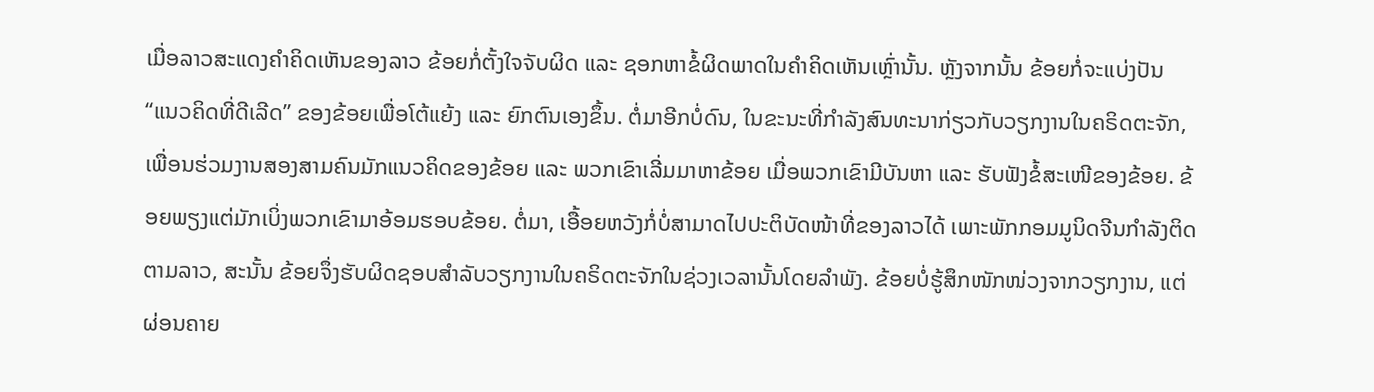ເມື່ອລາວສະແດງຄຳຄິດເຫັນຂອງລາວ ຂ້ອຍກໍ່ຕັ້ງໃຈຈັບຜິດ ແລະ ຊອກຫາຂໍ້ຜິດພາດໃນຄຳຄິດເຫັນເຫຼົ່ານັ້ນ. ຫຼັງຈາກນັ້ນ ຂ້ອຍກໍ່ຈະແບ່ງປັນ “ແນວຄິດທີ່ດີເລີດ” ຂອງຂ້ອຍເພື່ອໂຕ້ແຍ້ງ ແລະ ຍົກຕົນເອງຂຶ້ນ. ຕໍ່ມາອີກບໍ່ດົນ, ໃນຂະນະທີ່ກຳລັງສົນທະນາກ່ຽວກັບວຽກງານໃນຄຣິດຕະຈັກ, ເພື່ອນຮ່ວມງານສອງສາມຄົນມັກແນວຄິດຂອງຂ້ອຍ ແລະ ພວກເຂົາເລີ່ມມາຫາຂ້ອຍ ເມື່ອພວກເຂົາມີບັນຫາ ແລະ ຮັບຟັງຂໍ້ສະເໜີຂອງຂ້ອຍ. ຂ້ອຍພຽງແຕ່ມັກເບິ່ງພວກເຂົາມາອ້ອມຮອບຂ້ອຍ. ຕໍ່ມາ, ເອື້ອຍຫວັງກໍ່ບໍ່ສາມາດໄປປະຕິບັດໜ້າທີ່ຂອງລາວໄດ້ ເພາະພັກກອມມູນິດຈີນກຳລັງຕິດຕາມລາວ, ສະນັ້ນ ຂ້ອຍຈຶ່ງຮັບຜິດຊອບສຳລັບວຽກງານໃນຄຣິດຕະຈັກໃນຊ່ວງເວລານັ້ນໂດຍລຳພັງ. ຂ້ອຍບໍ່ຮູ້ສຶກໜັກໜ່ວງຈາກວຽກງານ, ແຕ່ຜ່ອນຄາຍ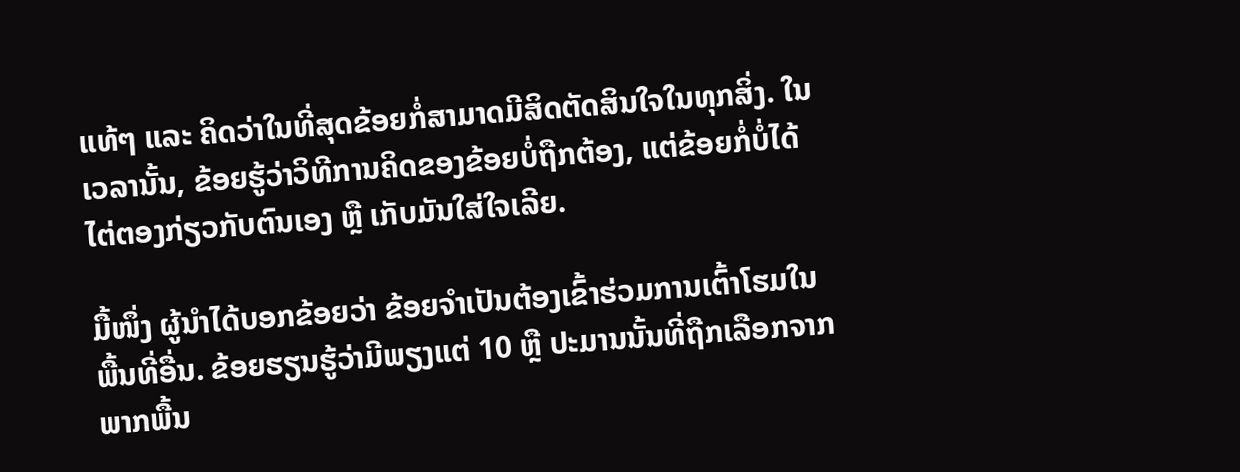ແທ້ໆ ແລະ ຄິດວ່າໃນທີ່ສຸດຂ້ອຍກໍ່ສາມາດມີສິດຕັດສິນໃຈໃນທຸກສິ່ງ. ໃນເວລານັ້ນ, ຂ້ອຍຮູ້ວ່າວິທີການຄິດຂອງຂ້ອຍບໍ່ຖືກຕ້ອງ, ແຕ່ຂ້ອຍກໍ່ບໍ່ໄດ້ໄຕ່ຕອງກ່ຽວກັບຕົນເອງ ຫຼື ເກັບມັນໃສ່ໃຈເລີຍ.

ມື້ໜຶ່ງ ຜູ້ນໍາໄດ້ບອກຂ້ອຍວ່າ ຂ້ອຍຈຳເປັນຕ້ອງເຂົ້າຮ່ວມການເຕົ້າໂຮມໃນພື້ນທີ່ອື່ນ. ຂ້ອຍຮຽນຮູ້ວ່າມີພຽງແຕ່ 10 ຫຼື ປະມານນັ້ນທີ່ຖືກເລືອກຈາກພາກພື້ນ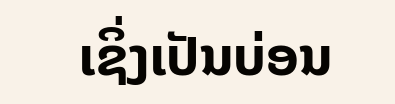ເຊິ່ງເປັນບ່ອນ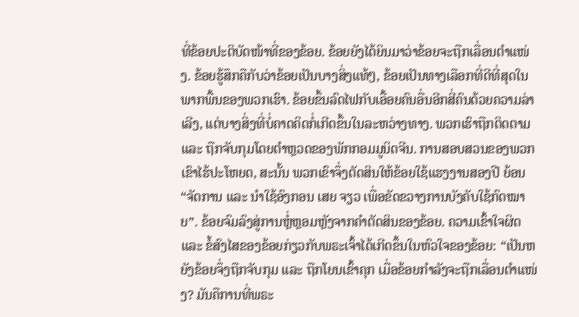ທີ່ຂ້ອຍປະຕິບັດໜ້າທີ່ຂອງຂ້ອຍ. ຂ້ອຍຍັງໄດ້ຍິນມາວ່າຂ້ອຍຈະຖືກເລື່ອນຕໍາແໜ່ງ. ຂ້ອຍຮູ້ສຶກຄືກັບວ່າຂ້ອຍເປັນບາງສິ່ງແທ້ໆ, ຂ້ອຍເປັນທາງເລືອກທີ່ດີທີ່ສຸດໃນພາກພື້ນຂອງພວກເຮົາ. ຂ້ອຍຂຶ້ນລົດໄຟກັບເອື້ອຍຄົນອື່ນອີກສີ່ຄົນດ້ວຍຄວາມລ່າເລີງ, ແຕ່ບາງສິ່ງທີ່ບໍ່ຄາດຄິດກໍ່ເກີດຂຶ້ນໃນລະຫວ່າງທາງ. ພວກເຮົາຖືກຕິດຕາມ ແລະ ຖືກຈັບກຸມໂດຍຕຳຫຼວດຂອງພັກກອມມູນິດຈີນ. ການສອບສວນຂອງພວກເຂົາໄຮ້ປະໂຫຍດ, ສະນັ້ນ ພວກເຂົາຈຶ່ງຕັດສິນໃຫ້ຂ້ອຍໃຊ້ແຮງງານສອງປີ ຍ້ອນ “ຈັດການ ແລະ ນໍາໃຊ້ອົງກອນ ເສຍ ຈຽວ ເພື່ອຂັດຂວາງການບັງຄັບໃຊ້ກົດໝາຍ”. ຂ້ອຍຈົມລົງສູ່ການຫຼໍ່ຫຼອມຫຼັງຈາກຄຳຕັດສິນຂອງຂ້ອຍ. ຄວາມເຂົ້າໃຈຜິດ ແລະ ຂໍ້ສົງໄສຂອງຂ້ອຍກ່ຽວກັບພຣະເຈົ້າໄດ້ເກີດຂຶ້ນໃນຫົວໃຈຂອງຂ້ອຍ: “ເປັນຫຍັງຂ້ອຍຈຶ່ງຖືກຈັບກຸມ ແລະ ຖືກໂຍນເຂົ້າຄຸກ ເມື່ອຂ້ອຍກຳລັງຈະຖືກເລື່ອນຕໍາແໜ່ງ? ມັນຄືການທີ່ພຣະ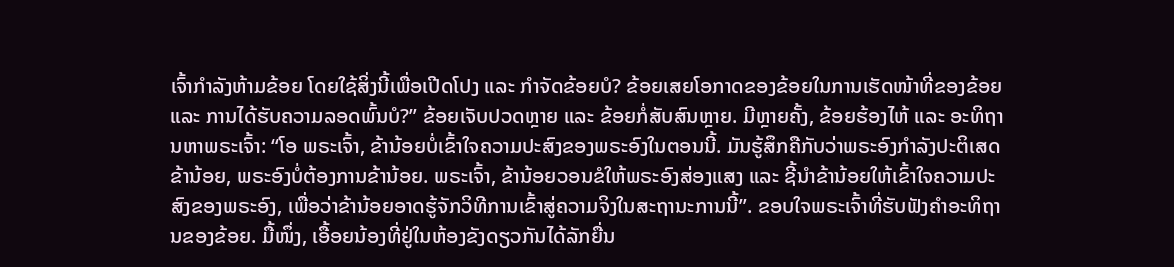ເຈົ້າກຳລັງຫ້າມຂ້ອຍ ໂດຍໃຊ້ສິ່ງນີ້ເພື່ອເປີດໂປງ ແລະ ກຳຈັດຂ້ອຍບໍ? ຂ້ອຍເສຍໂອກາດຂອງຂ້ອຍໃນການເຮັດໜ້າທີ່ຂອງຂ້ອຍ ແລະ ການໄດ້ຮັບຄວາມລອດພົ້ນບໍ?” ຂ້ອຍເຈັບປວດຫຼາຍ ແລະ ຂ້ອຍກໍ່ສັບສົນຫຼາຍ. ມີຫຼາຍຄັ້ງ, ຂ້ອຍຮ້ອງໄຫ້ ແລະ ອະທິຖານຫາພຣະເຈົ້າ: “ໂອ ພຣະເຈົ້າ, ຂ້ານ້ອຍບໍ່ເຂົ້າໃຈຄວາມປະສົງຂອງພຣະອົງໃນຕອນນີ້. ມັນຮູ້ສຶກຄືກັບວ່າພຣະອົງກຳລັງປະຕິເສດຂ້ານ້ອຍ, ພຣະອົງບໍ່ຕ້ອງການຂ້ານ້ອຍ. ພຣະເຈົ້າ, ຂ້ານ້ອຍວອນຂໍໃຫ້ພຣະອົງສ່ອງແສງ ແລະ ຊີ້ນໍາຂ້ານ້ອຍໃຫ້ເຂົ້າໃຈຄວາມປະສົງຂອງພຣະອົງ, ເພື່ອວ່າຂ້ານ້ອຍອາດຮູ້ຈັກວິທີການເຂົ້າສູ່ຄວາມຈິງໃນສະຖານະການນີ້”. ຂອບໃຈພຣະເຈົ້າທີ່ຮັບຟັງຄຳອະທິຖານຂອງຂ້ອຍ. ມື້ໜຶ່ງ, ເອື້ອຍນ້ອງທີ່ຢູ່ໃນຫ້ອງຂັງດຽວກັນໄດ້ລັກຍື່ນ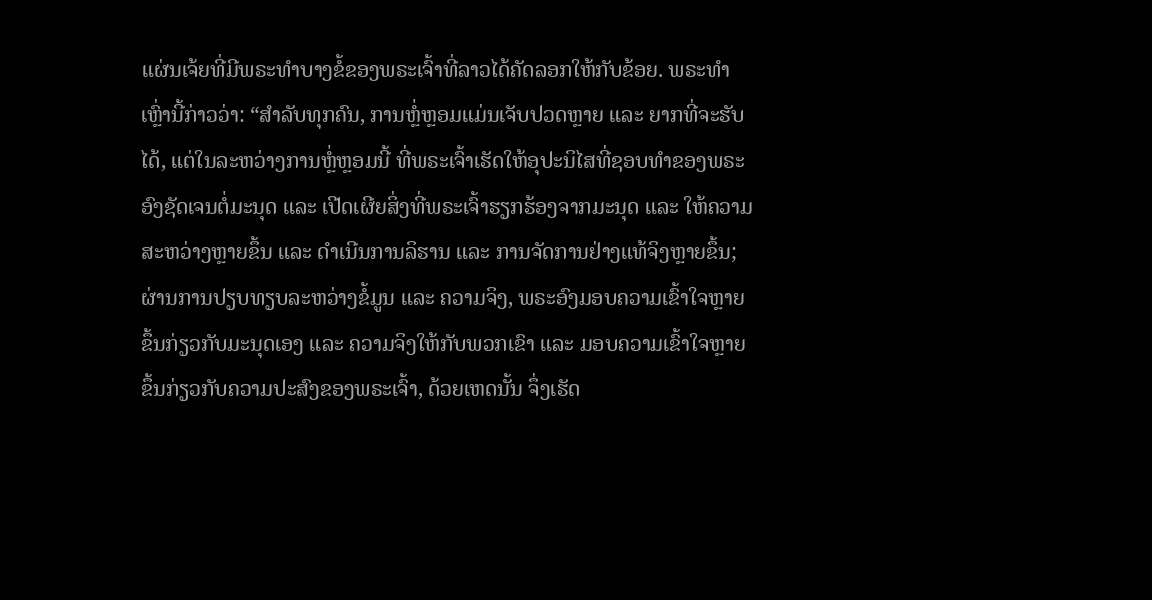ແຜ່ນເຈ້ຍທີ່ມີພຣະທຳບາງຂໍ້ຂອງພຣະເຈົ້າທີ່ລາວໄດ້ຄັດລອກໃຫ້ກັບຂ້ອຍ. ພຣະທຳເຫຼົ່ານີ້ກ່າວວ່າ: “ສຳລັບທຸກຄົນ, ການຫຼໍ່ຫຼອມແມ່ນເຈັບປວດຫຼາຍ ແລະ ຍາກທີ່ຈະຮັບໄດ້, ແຕ່ໃນລະຫວ່າງການຫຼໍ່ຫຼອມນີ້ ທີ່ພຣະເຈົ້າເຮັດໃຫ້ອຸປະນິໄສທີ່ຊອບທຳຂອງພຣະອົງຊັດເຈນຕໍ່ມະນຸດ ແລະ ເປີດເຜີຍສິ່ງທີ່ພຣະເຈົ້າຮຽກຮ້ອງຈາກມະນຸດ ແລະ ໃຫ້ຄວາມສະຫວ່າງຫຼາຍຂຶ້ນ ແລະ ດຳເນີນການລິຮານ ແລະ ການຈັດການຢ່າງແທ້ຈິງຫຼາຍຂຶ້ນ; ຜ່ານການປຽບທຽບລະຫວ່າງຂໍ້ມູນ ແລະ ຄວາມຈິງ, ພຣະອົງມອບຄວາມເຂົ້າໃຈຫຼາຍຂຶ້ນກ່ຽວກັບມະນຸດເອງ ແລະ ຄວາມຈິງໃຫ້ກັບພວກເຂົາ ແລະ ມອບຄວາມເຂົ້າໃຈຫຼາຍຂຶ້ນກ່ຽວກັບຄວາມປະສົງຂອງພຣະເຈົ້າ, ດ້ວຍເຫດນັ້ນ ຈຶ່ງເຮັດ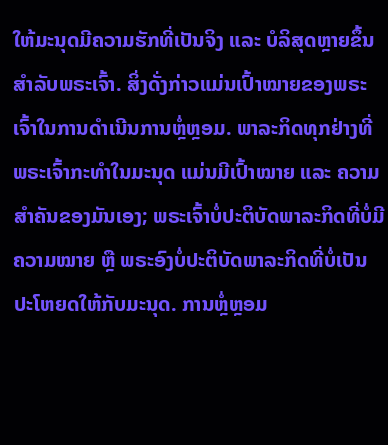ໃຫ້ມະນຸດມີຄວາມຮັກທີ່ເປັນຈິງ ແລະ ບໍລິສຸດຫຼາຍຂຶ້ນສໍາລັບພຣະເຈົ້າ. ສິ່ງດັ່ງກ່າວແມ່ນເປົ້າໝາຍຂອງພຣະເຈົ້າໃນການດໍາເນີນການຫຼໍ່ຫຼອມ. ພາລະກິດທຸກຢ່າງທີ່ພຣະເຈົ້າກະທຳໃນມະນຸດ ແມ່ນມີເປົ້າໝາຍ ແລະ ຄວາມສຳຄັນຂອງມັນເອງ; ພຣະເຈົ້າບໍ່ປະຕິບັດພາລະກິດທີ່ບໍ່ມີຄວາມໝາຍ ຫຼື ພຣະອົງບໍ່ປະຕິບັດພາລະກິດທີ່ບໍ່ເປັນປະໂຫຍດໃຫ້ກັບມະນຸດ. ການຫຼໍ່ຫຼອມ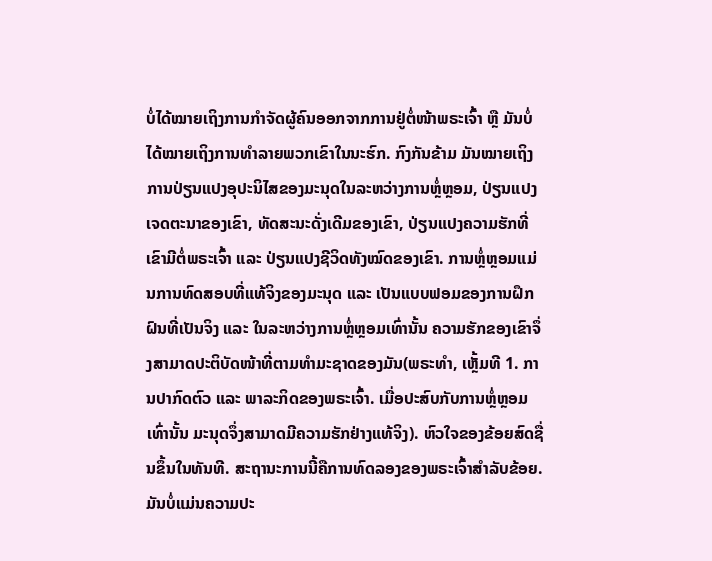ບໍ່ໄດ້ໝາຍເຖິງການກຳຈັດຜູ້ຄົນອອກຈາກການຢູ່ຕໍ່ໜ້າພຣະເຈົ້າ ຫຼື ມັນບໍ່ໄດ້ໝາຍເຖິງການທຳລາຍພວກເຂົາໃນນະຮົກ. ກົງກັນຂ້າມ ມັນໝາຍເຖິງການປ່ຽນແປງອຸປະນິໄສຂອງມະນຸດໃນລະຫວ່າງການຫຼໍ່ຫຼອມ, ປ່ຽນແປງເຈດຕະນາຂອງເຂົາ, ທັດສະນະດັ່ງເດີມຂອງເຂົາ, ປ່ຽນແປງຄວາມຮັກທີ່ເຂົາມີຕໍ່ພຣະເຈົ້າ ແລະ ປ່ຽນແປງຊີວິດທັງໝົດຂອງເຂົາ. ການຫຼໍ່ຫຼອມແມ່ນການທົດສອບທີ່ແທ້ຈິງຂອງມະນຸດ ແລະ ເປັນແບບຟອມຂອງການຝຶກຝົນທີ່ເປັນຈິງ ແລະ ໃນລະຫວ່າງການຫຼໍ່ຫຼອມເທົ່ານັ້ນ ຄວາມຮັກຂອງເຂົາຈຶ່ງສາມາດປະຕິບັດໜ້າທີ່ຕາມທຳມະຊາດຂອງມັນ(ພຣະທຳ, ເຫຼັ້ມທີ 1. ການປາກົດຕົວ ແລະ ພາລະກິດຂອງພຣະເຈົ້າ. ເມື່ອປະສົບກັບການຫຼໍ່ຫຼອມເທົ່ານັ້ນ ມະນຸດຈຶ່ງສາມາດມີຄວາມຮັກຢ່າງແທ້ຈິງ). ຫົວໃຈຂອງຂ້ອຍສົດຊື່ນຂຶ້ນໃນທັນທີ. ສະຖານະການນີ້ຄືການທົດລອງຂອງພຣະເຈົ້າສຳລັບຂ້ອຍ. ມັນບໍ່ແມ່ນຄວາມປະ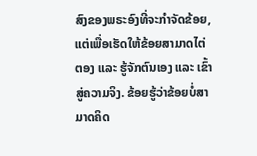ສົງຂອງພຣະອົງທີ່ຈະກຳຈັດຂ້ອຍ, ແຕ່ເພື່ອເຮັດໃຫ້ຂ້ອຍສາມາດໄຕ່ຕອງ ແລະ ຮູ້ຈັກຕົນເອງ ແລະ ເຂົ້າສູ່ຄວາມຈິງ. ຂ້ອຍຮູ້ວ່າຂ້ອຍບໍ່ສາມາດຄິດ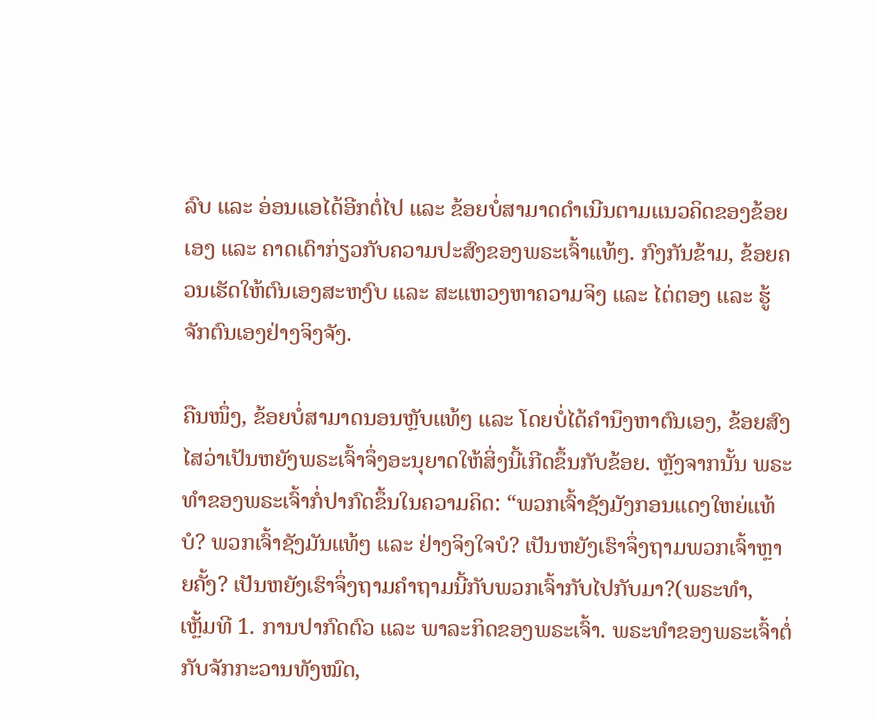ລົບ ແລະ ອ່ອນແອໄດ້ອີກຕໍ່ໄປ ແລະ ຂ້ອຍບໍ່ສາມາດດຳເນີນຕາມແນວຄິດຂອງຂ້ອຍເອງ ແລະ ຄາດເດົາກ່ຽວກັບຄວາມປະສົງຂອງພຣະເຈົ້າແທ້ໆ. ກົງກັນຂ້າມ, ຂ້ອຍຄວນເຮັດໃຫ້ຕົນເອງສະຫງົບ ແລະ ສະແຫວງຫາຄວາມຈິງ ແລະ ໄຕ່ຕອງ ແລະ ຮູ້ຈັກຕົນເອງຢ່າງຈິງຈັງ.

ຄືນໜຶ່ງ, ຂ້ອຍບໍ່ສາມາດນອນຫຼັບແທ້ໆ ແລະ ໂດຍບໍ່ໄດ້ຄຳນຶງຫາຕົນເອງ, ຂ້ອຍສົງໄສວ່າເປັນຫຍັງພຣະເຈົ້າຈຶ່ງອະນຸຍາດໃຫ້ສິ່ງນີ້ເກີດຂຶ້ນກັບຂ້ອຍ. ຫຼັງຈາກນັ້ນ ພຣະທຳຂອງພຣະເຈົ້າກໍ່ປາກົດຂຶ້ນໃນຄວາມຄິດ: “ພວກເຈົ້າຊັງມັງກອນແດງໃຫຍ່ແທ້ບໍ? ພວກເຈົ້າຊັງມັນແທ້ໆ ແລະ ຢ່າງຈິງໃຈບໍ? ເປັນຫຍັງເຮົາຈຶ່ງຖາມພວກເຈົ້າຫຼາຍຄັ້ງ? ເປັນຫຍັງເຮົາຈຶ່ງຖາມຄຳຖາມນີ້ກັບພວກເຈົ້າກັບໄປກັບມາ?(ພຣະທຳ, ເຫຼັ້ມທີ 1. ການປາກົດຕົວ ແລະ ພາລະກິດຂອງພຣະເຈົ້າ. ພຣະທຳຂອງພຣະເຈົ້າຕໍ່ກັບຈັກກະວານທັງໝົດ,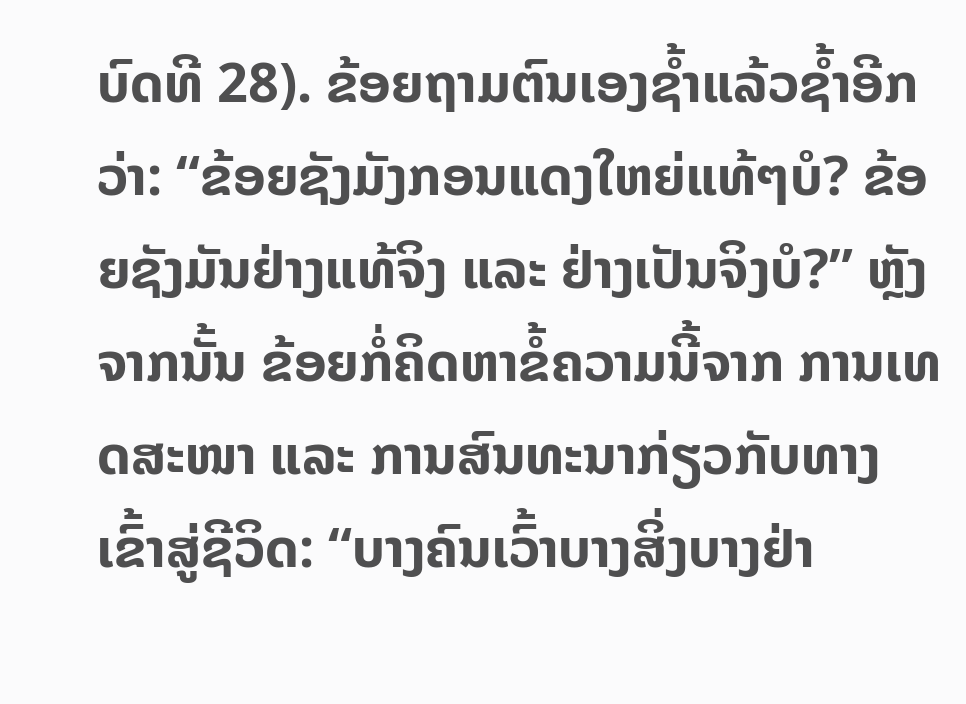ບົດທີ 28). ຂ້ອຍຖາມຕົນເອງຊໍ້າແລ້ວຊໍ້າອີກວ່າ: “ຂ້ອຍຊັງມັງກອນແດງໃຫຍ່ແທ້ໆບໍ? ຂ້ອຍຊັງມັນຢ່າງແທ້ຈິງ ແລະ ຢ່າງເປັນຈິງບໍ?” ຫຼັງຈາກນັ້ນ ຂ້ອຍກໍ່ຄິດຫາຂໍ້ຄວາມນີ້ຈາກ ການເທດສະໜາ ແລະ ການສົນທະນາກ່ຽວກັບທາງເຂົ້າສູ່ຊີວິດ: “ບາງຄົນເວົ້າບາງສິ່ງບາງຢ່າ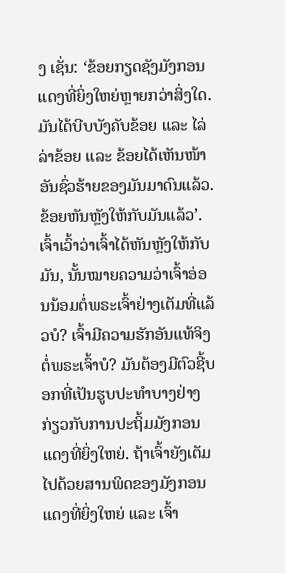ງ ເຊັ່ນ: ‘ຂ້ອຍກຽດຊັງມັງກອນແດງທີ່ຍິ່ງໃຫຍ່ຫຼາຍກວ່າສິ່ງໃດ. ມັນໄດ້ບີບບັງຄັບຂ້ອຍ ແລະ ໄລ່ລ່າຂ້ອຍ ແລະ ຂ້ອຍໄດ້ເຫັນໜ້າອັນຊົ່ວຮ້າຍຂອງມັນມາດົນແລ້ວ. ຂ້ອຍຫັນຫຼັງໃຫ້ກັບມັນແລ້ວ’. ເຈົ້າເວົ້າວ່າເຈົ້າໄດ້ຫັນຫຼັງໃຫ້ກັບມັນ, ນັ້ນໝາຍຄວາມວ່າເຈົ້າອ່ອນນ້ອມຕໍ່ພຣະເຈົ້າຢ່າງເຕັມທີ່ແລ້ວບໍ? ເຈົ້າມີຄວາມຮັກອັນແທ້ຈິງຕໍ່ພຣະເຈົ້າບໍ? ມັນຕ້ອງມີຕົວຊີ້ບອກທີ່ເປັນຮູບປະທໍາບາງຢ່າງກ່ຽວກັບການປະຖິ້ມມັງກອນແດງທີ່ຍິ່ງໃຫຍ່. ຖ້າເຈົ້າຍັງເຕັມໄປດ້ວຍສານພິດຂອງມັງກອນແດງທີ່ຍິ່ງໃຫຍ່ ແລະ ເຈົ້າ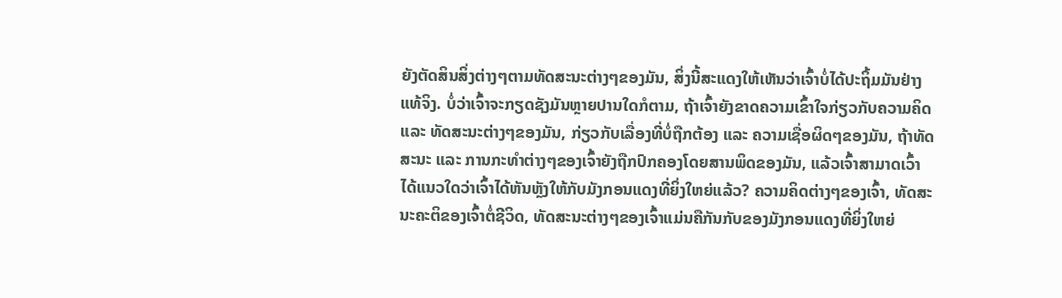ຍັງຕັດສິນສິ່ງຕ່າງໆຕາມທັດສະນະຕ່າງໆຂອງມັນ, ສິ່ງນີ້ສະແດງໃຫ້ເຫັນວ່າເຈົ້າບໍ່ໄດ້ປະຖິ້ມມັນຢ່າງແທ້ຈິງ. ບໍ່ວ່າເຈົ້າຈະກຽດຊັງມັນຫຼາຍປານໃດກໍຕາມ, ຖ້າເຈົ້າຍັງຂາດຄວາມເຂົ້າໃຈກ່ຽວກັບຄວາມຄິດ ແລະ ທັດສະນະຕ່າງໆຂອງມັນ, ກ່ຽວກັບເລື່ອງທີ່ບໍ່ຖືກຕ້ອງ ແລະ ຄວາມເຊື່ອຜິດໆຂອງມັນ, ຖ້າທັດສະນະ ແລະ ການກະທໍາຕ່າງໆຂອງເຈົ້າຍັງຖືກປົກຄອງໂດຍສານພິດຂອງມັນ, ແລ້ວເຈົ້າສາມາດເວົ້າໄດ້ແນວໃດວ່າເຈົ້າໄດ້ຫັນຫຼັງໃຫ້ກັບມັງກອນແດງທີ່ຍິ່ງໃຫຍ່ແລ້ວ? ຄວາມຄິດຕ່າງໆຂອງເຈົ້າ, ທັດສະນະຄະຕິຂອງເຈົ້າຕໍ່ຊີວິດ, ທັດສະນະຕ່າງໆຂອງເຈົ້າແມ່ນຄືກັນກັບຂອງມັງກອນແດງທີ່ຍິ່ງໃຫຍ່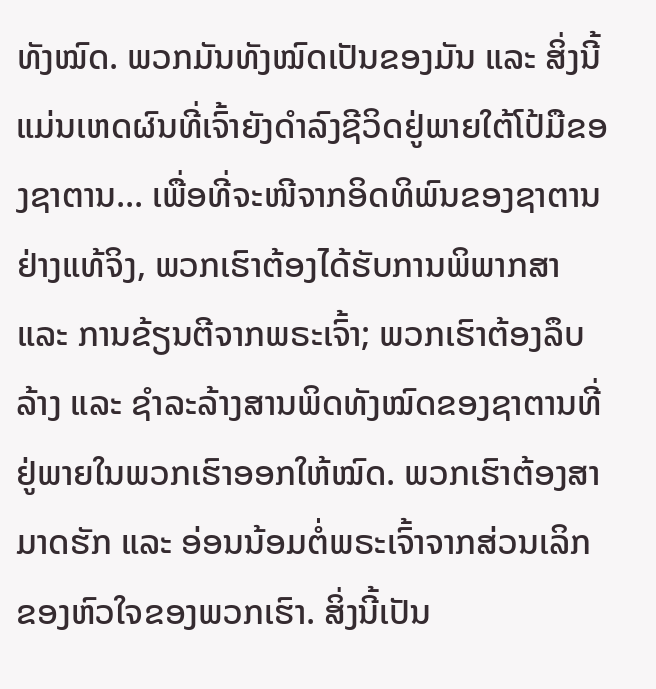ທັງໝົດ. ພວກມັນທັງໝົດເປັນຂອງມັນ ແລະ ສິ່ງນີ້ແມ່ນເຫດຜົນທີ່ເຈົ້າຍັງດໍາລົງຊີວິດຢູ່ພາຍໃຕ້ໂປ້ມືຂອງຊາຕານ... ເພື່ອທີ່ຈະໜີຈາກອິດທິພົນຂອງຊາຕານຢ່າງແທ້ຈິງ, ພວກເຮົາຕ້ອງໄດ້ຮັບການພິພາກສາ ແລະ ການຂ້ຽນຕີຈາກພຣະເຈົ້າ; ພວກເຮົາຕ້ອງລຶບລ້າງ ແລະ ຊໍາລະລ້າງສານພິດທັງໝົດຂອງຊາຕານທີ່ຢູ່ພາຍໃນພວກເຮົາອອກໃຫ້ໝົດ. ພວກເຮົາຕ້ອງສາມາດຮັກ ແລະ ອ່ອນນ້ອມຕໍ່ພຣະເຈົ້າຈາກສ່ວນເລິກຂອງຫົວໃຈຂອງພວກເຮົາ. ສິ່ງນີ້ເປັນ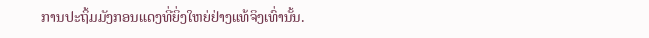ການປະຖິ້ມມັງກອນແດງທີ່ຍິ່ງໃຫຍ່ຢ່າງແທ້ຈິງເທົ່ານັ້ນ.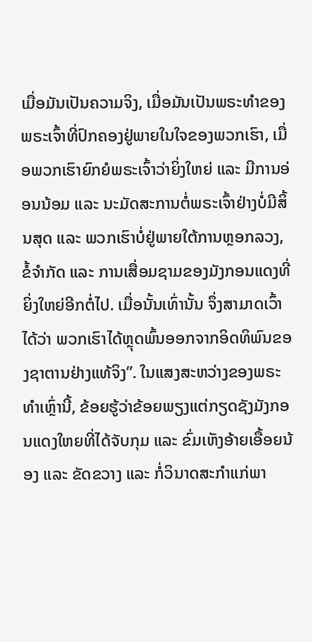ເມື່ອມັນເປັນຄວາມຈິງ, ເມື່ອມັນເປັນພຣະທໍາຂອງພຣະເຈົ້າທີ່ປົກຄອງຢູ່ພາຍໃນໃຈຂອງພວກເຮົາ, ເມື່ອພວກເຮົາຍົກຍໍພຣະເຈົ້າວ່າຍິ່ງໃຫຍ່ ແລະ ມີການອ່ອນນ້ອມ ແລະ ນະມັດສະການຕໍ່ພຣະເຈົ້າຢ່າງບໍ່ມີສິ້ນສຸດ ແລະ ພວກເຮົາບໍ່ຢູ່ພາຍໃຕ້ການຫຼອກລວງ, ຂໍ້ຈໍາກັດ ແລະ ການເສື່ອມຊາມຂອງມັງກອນແດງທີ່ຍິ່ງໃຫຍ່ອີກຕໍ່ໄປ. ເມື່ອນັ້ນເທົ່ານັ້ນ ຈຶ່ງສາມາດເວົ້າໄດ້ວ່າ ພວກເຮົາໄດ້ຫຼຸດພົ້ນອອກຈາກອິດທິພົນຂອງຊາຕານຢ່າງແທ້ຈິງ”. ໃນແສງສະຫວ່າງຂອງພຣະທຳເຫຼົ່ານີ້, ຂ້ອຍຮູ້ວ່າຂ້ອຍພຽງແຕ່ກຽດຊັງມັງກອນແດງໃຫຍທີ່ໄດ້ຈັບກຸມ ແລະ ຂົ່ມເຫັງອ້າຍເອື້ອຍນ້ອງ ແລະ ຂັດຂວາງ ແລະ ກໍ່ວິນາດສະກຳແກ່ພາ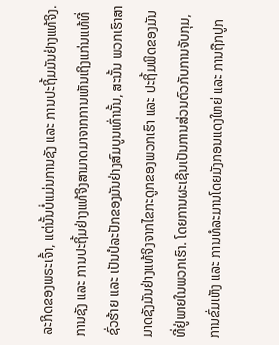ລະກິດຂອງພຣະເຈົ້າ, ແຕ່ນັ້ນບໍ່ແມ່ນການຊັງ ແລະ ການປະຖິ້ມມັນຢ່າງແທ້ຈິງ. ການຊັງ ແລະ ການປະຖິ້ມຢ່າງແທ້ຈິງສາມາດມາຈາກການເຫັນເຖິງແກ່ນແທ້ທີ່ຊົ່ວຮ້າຍ ແລະ ເປັນປໍລະປັກຂອງມັນຢ່າງສົມບູນເທົ່ານັ້ນ, ສະນັ້ນ ພວກເຮົາສາມາດຊັງມັນຢ່າງແທ້ຈິງຈາກໄຂກະດູກຂອງພວກເຮົາ ແລະ ປະຖິ້ມພິດຂອງມັນທີ່ຢູ່ພາຍໃນພວກເຮົາ. ໂດຍການຜະເຊີນເປັນການສ່ວນຕົວກັບການຈັບກຸມ, ການຂົ່ມເຫັງ ແລະ ການທໍລະມານໂດຍມັງກອນແດງໃຫຍ່ ແລະ ການຖືກປູກ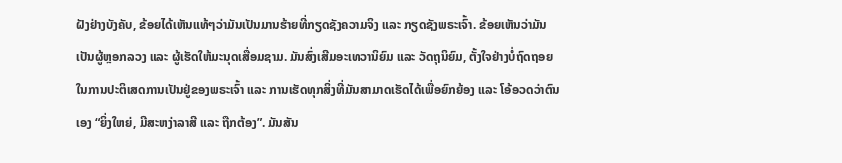ຝັງຢ່າງບັງຄັບ, ຂ້ອຍໄດ້ເຫັນແທ້ໆວ່າມັນເປັນມານຮ້າຍທີ່ກຽດຊັງຄວາມຈິງ ແລະ ກຽດຊັງພຣະເຈົ້າ. ຂ້ອຍເຫັນວ່າມັນເປັນຜູ້ຫຼອກລວງ ແລະ ຜູ້ເຮັດໃຫ້ມະນຸດເສື່ອມຊາມ. ມັນສົ່ງເສີມອະເທວານິຍົມ ແລະ ວັດຖຸນິຍົມ, ຕັ້ງໃຈຢ່າງບໍ່ຖົດຖອຍໃນການປະຕິເສດການເປັນຢູ່ຂອງພຣະເຈົ້າ ແລະ ການເຮັດທຸກສິ່ງທີ່ມັນສາມາດເຮັດໄດ້ເພື່ອຍົກຍ້ອງ ແລະ ໂອ້ອວດວ່າຕົນເອງ “ຍິ່ງໃຫຍ່, ມີສະຫງ່າລາສີ ແລະ ຖືກຕ້ອງ”. ມັນສັນ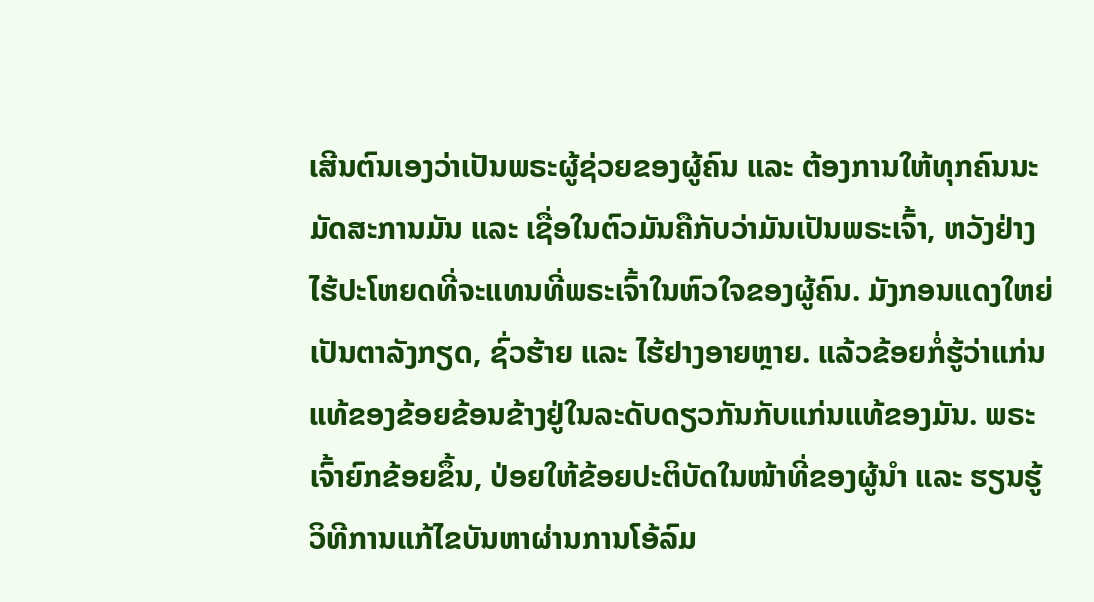ເສີນຕົນເອງວ່າເປັນພຣະຜູ້ຊ່ວຍຂອງຜູ້ຄົນ ແລະ ຕ້ອງການໃຫ້ທຸກຄົນນະມັດສະການມັນ ແລະ ເຊື່ອໃນຕົວມັນຄືກັບວ່າມັນເປັນພຣະເຈົ້າ, ຫວັງຢ່າງໄຮ້ປະໂຫຍດທີ່ຈະແທນທີ່ພຣະເຈົ້າໃນຫົວໃຈຂອງຜູ້ຄົນ. ມັງກອນແດງໃຫຍ່ເປັນຕາລັງກຽດ, ຊົ່ວຮ້າຍ ແລະ ໄຮ້ຢາງອາຍຫຼາຍ. ແລ້ວຂ້ອຍກໍ່ຮູ້ວ່າແກ່ນແທ້ຂອງຂ້ອຍຂ້ອນຂ້າງຢູ່ໃນລະດັບດຽວກັນກັບແກ່ນແທ້ຂອງມັນ. ພຣະເຈົ້າຍົກຂ້ອຍຂຶ້ນ, ປ່ອຍໃຫ້ຂ້ອຍປະຕິບັດໃນໜ້າທີ່ຂອງຜູ້ນໍາ ແລະ ຮຽນຮູ້ວິທີການແກ້ໄຂບັນຫາຜ່ານການໂອ້ລົມ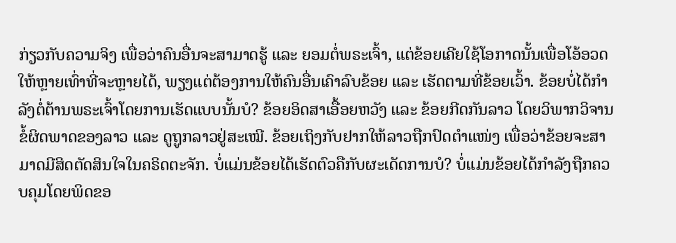ກ່ຽວກັບຄວາມຈິງ ເພື່ອວ່າຄົນອື່ນຈະສາມາດຮູ້ ແລະ ຍອມຕໍ່ພຣະເຈົ້າ, ແຕ່ຂ້ອຍເຄີຍໃຊ້ໂອກາດນັ້ນເພື່ອໂອ້ອວດໃຫ້ຫຼາຍເທົ່າທີ່ຈະຫຼາຍໄດ້, ພຽງແຕ່ຕ້ອງການໃຫ້ຄົນອື່ນເຄົາລົບຂ້ອຍ ແລະ ເຮັດຕາມທີ່ຂ້ອຍເວົ້າ. ຂ້ອຍບໍ່ໄດ້ກຳລັງຕໍ່ຕ້ານພຣະເຈົ້າໂດຍການເຮັດແບບນັ້ນບໍ? ຂ້ອຍອິດສາເອື້ອຍຫວັງ ແລະ ຂ້ອຍກີດກັນລາວ ໂດຍວິພາກວິຈານຂໍ້ຜິດພາດຂອງລາວ ແລະ ດູຖູກລາວຢູ່ສະເໝີ. ຂ້ອຍເຖິງກັບຢາກໃຫ້ລາວຖືກປົດຕໍາແໜ່ງ ເພື່ອວ່າຂ້ອຍຈະສາມາດມີສິດຕັດສິນໃຈໃນຄຣິດຕະຈັກ. ບໍ່ແມ່ນຂ້ອຍໄດ້ເຮັດຕົວຄືກັບຜະເດັດການບໍ? ບໍ່ແມ່ນຂ້ອຍໄດ້ກຳລັງຖືກຄວບຄຸມໂດຍພິດຂອ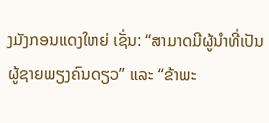ງມັງກອນແດງໃຫຍ່ ເຊັ່ນ: “ສາມາດມີຜູ້ນໍາທີ່ເປັນຜູ້ຊາຍພຽງຄົນດຽວ” ແລະ “ຂ້າພະ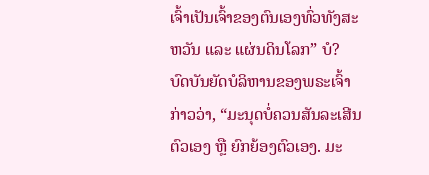ເຈົ້າເປັນເຈົ້າຂອງຕົນເອງທົ່ວທັງສະຫວັນ ແລະ ແຜ່ນດິນໂລກ” ບໍ? ບົດບັນຍັດບໍລິຫານຂອງພຣະເຈົ້າກ່າວວ່າ, “ມະນຸດບໍ່ຄວນສັນລະເສີນຕົວເອງ ຫຼື ຍົກຍ້ອງຕົວເອງ. ມະ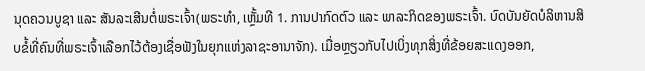ນຸດຄວນບູຊາ ແລະ ສັນລະເສີນຕໍ່ພຣະເຈົ້າ(ພຣະທຳ, ເຫຼັ້ມທີ 1. ການປາກົດຕົວ ແລະ ພາລະກິດຂອງພຣະເຈົ້າ. ບົດບັນຍັດບໍລິຫານສິບຂໍ້ທີ່ຄົນທີ່ພຣະເຈົ້າເລືອກໄວ້ຕ້ອງເຊື່ອຟັງໃນຍຸກແຫ່ງລາຊະອານາຈັກ). ເມື່ອຫຼຽວກັບໄປເບິ່ງທຸກສິ່ງທີ່ຂ້ອຍສະແດງອອກ,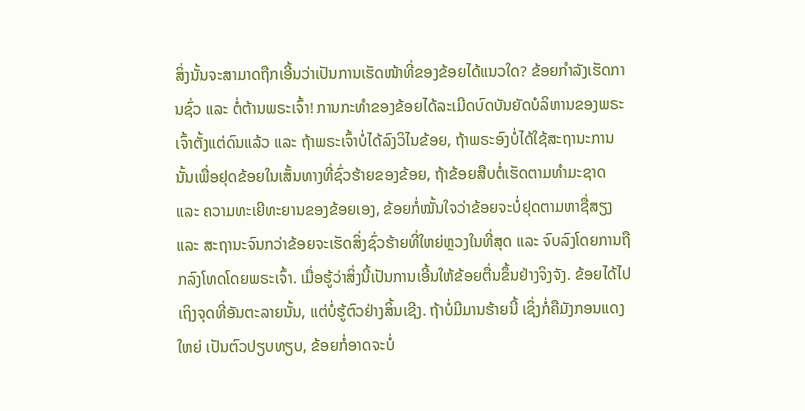ສິ່ງນັ້ນຈະສາມາດຖືກເອີ້ນວ່າເປັນການເຮັດໜ້າທີ່ຂອງຂ້ອຍໄດ້ແນວໃດ? ຂ້ອຍກຳລັງເຮັດການຊົ່ວ ແລະ ຕໍ່ຕ້ານພຣະເຈົ້າ! ການກະທຳຂອງຂ້ອຍໄດ້ລະເມີດບົດບັນຍັດບໍລິຫານຂອງພຣະເຈົ້າຕັ້ງແຕ່ດົນແລ້ວ ແລະ ຖ້າພຣະເຈົ້າບໍ່ໄດ້ລົງວິໄນຂ້ອຍ, ຖ້າພຣະອົງບໍ່ໄດ້ໃຊ້ສະຖານະການນັ້ນເພື່ອຢຸດຂ້ອຍໃນເສັ້ນທາງທີ່ຊົ່ວຮ້າຍຂອງຂ້ອຍ, ຖ້າຂ້ອຍສືບຕໍ່ເຮັດຕາມທຳມະຊາດ ແລະ ຄວາມທະເຍີທະຍານຂອງຂ້ອຍເອງ, ຂ້ອຍກໍ່ໝັ້ນໃຈວ່າຂ້ອຍຈະບໍ່ຢຸດຕາມຫາຊື່ສຽງ ແລະ ສະຖານະຈົນກວ່າຂ້ອຍຈະເຮັດສິ່ງຊົ່ວຮ້າຍທີ່ໃຫຍ່ຫຼວງໃນທີ່ສຸດ ແລະ ຈົບລົງໂດຍການຖືກລົງໂທດໂດຍພຣະເຈົ້າ. ເມື່ອຮູ້ວ່າສິ່ງນີ້ເປັນການເອີ້ນໃຫ້ຂ້ອຍຕື່ນຂຶ້ນຢ່າງຈິງຈັງ. ຂ້ອຍໄດ້ໄປເຖິງຈຸດທີ່ອັນຕະລາຍນັ້ນ, ແຕ່ບໍ່ຮູ້ຕົວຢ່າງສິ້ນເຊີງ. ຖ້າບໍ່ມີມານຮ້າຍນີ້ ເຊິ່ງກໍ່ຄືມັງກອນແດງໃຫຍ່ ເປັນຕົວປຽບທຽບ, ຂ້ອຍກໍ່ອາດຈະບໍ່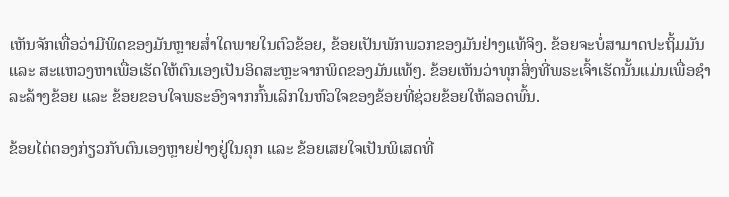ເຫັນຈັກເທື່ອວ່າມີພິດຂອງມັນຫຼາຍສໍ່າໃດພາຍໃນຕົວຂ້ອຍ, ຂ້ອຍເປັນພັກພວກຂອງມັນຢ່າງແທ້ຈິງ. ຂ້ອຍຈະບໍ່ສາມາດປະຖິ້ມມັນ ແລະ ສະແຫວງຫາເພື່ອເຮັດໃຫ້ຕົນເອງເປັນອິດສະຫຼະຈາກພິດຂອງມັນແທ້ໆ. ຂ້ອຍເຫັນວ່າທຸກສິ່ງທີ່ພຣະເຈົ້າເຮັດນັ້ນແມ່ນເພື່ອຊໍາລະລ້າງຂ້ອຍ ແລະ ຂ້ອຍຂອບໃຈພຣະອົງຈາກກົ້ນເລິກໃນຫົວໃຈຂອງຂ້ອຍທີ່ຊ່ວຍຂ້ອຍໃຫ້ລອດພົ້ນ.

ຂ້ອຍໄຕ່ຕອງກ່ຽວກັບຕົນເອງຫຼາຍຢ່າງຢູ່ໃນຄຸກ ແລະ ຂ້ອຍເສຍໃຈເປັນພິເສດທີ່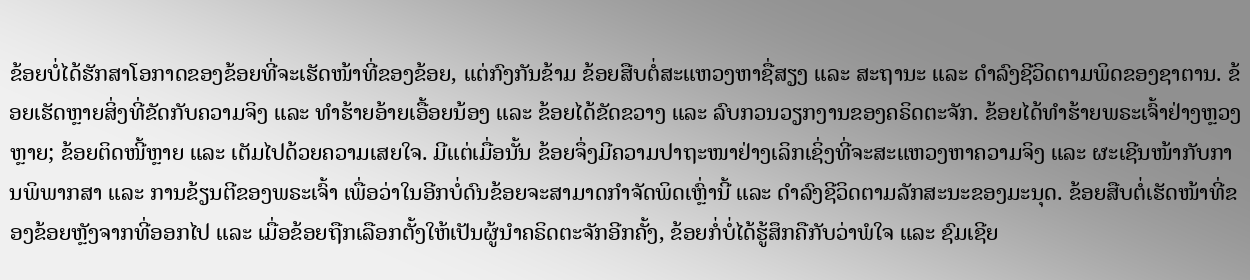ຂ້ອຍບໍ່ໄດ້ຮັກສາໂອກາດຂອງຂ້ອຍທີ່ຈະເຮັດໜ້າທີ່ຂອງຂ້ອຍ, ແຕ່ກົງກັນຂ້າມ ຂ້ອຍສືບຕໍ່ສະແຫວງຫາຊື່ສຽງ ແລະ ສະຖານະ ແລະ ດຳລົງຊີວິດຕາມພິດຂອງຊາຕານ. ຂ້ອຍເຮັດຫຼາຍສິ່ງທີ່ຂັດກັບຄວາມຈິງ ແລະ ທຳຮ້າຍອ້າຍເອື້ອຍນ້ອງ ແລະ ຂ້ອຍໄດ້ຂັດຂວາງ ແລະ ລົບກວນວຽກງານຂອງຄຣິດຕະຈັກ. ຂ້ອຍໄດ້ທຳຮ້າຍພຣະເຈົ້າຢ່າງຫຼວງຫຼາຍ; ຂ້ອຍຕິດໜີ້ຫຼາຍ ແລະ ເຕັມໄປດ້ວຍຄວາມເສຍໃຈ. ມີແຕ່ເມື່ອນັ້ນ ຂ້ອຍຈຶ່ງມີຄວາມປາຖະໜາຢ່າງເລິກເຊິ່ງທີ່ຈະສະແຫວງຫາຄວາມຈິງ ແລະ ຜະເຊີນໜ້າກັບການພິພາກສາ ແລະ ການຂ້ຽນຕີຂອງພຣະເຈົ້າ ເພື່ອວ່າໃນອີກບໍ່ດົນຂ້ອຍຈະສາມາດກຳຈັດພິດເຫຼົ່ານີ້ ແລະ ດຳລົງຊີວິດຕາມລັກສະນະຂອງມະນຸດ. ຂ້ອຍສືບຕໍ່ເຮັດໜ້າທີ່ຂອງຂ້ອຍຫຼັງຈາກທີ່ອອກໄປ ແລະ ເມື່ອຂ້ອຍຖືກເລືອກຕັ້ງໃຫ້ເປັນຜູ້ນໍາຄຣິດຕະຈັກອີກຄັ້ງ, ຂ້ອຍກໍ່ບໍ່ໄດ້ຮູ້ສຶກຄືກັບວ່າພໍໃຈ ແລະ ຊົມເຊີຍ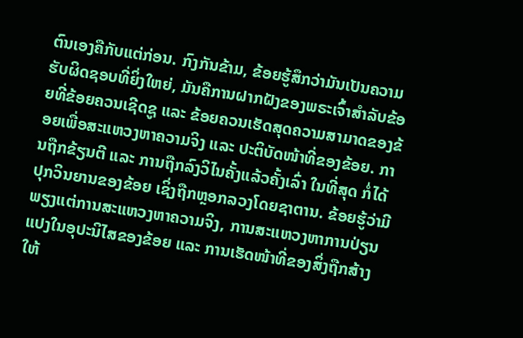ຕົນເອງຄືກັບແຕ່ກ່ອນ. ກົງກັນຂ້າມ, ຂ້ອຍຮູ້ສຶກວ່າມັນເປັນຄວາມຮັບຜິດຊອບທີ່ຍິ່ງໃຫຍ່, ມັນຄືການຝາກຝັງຂອງພຣະເຈົ້າສຳລັບຂ້ອຍທີ່ຂ້ອຍຄວນເຊີດຊູ ແລະ ຂ້ອຍຄວນເຮັດສຸດຄວາມສາມາດຂອງຂ້ອຍເພື່ອສະແຫວງຫາຄວາມຈິງ ແລະ ປະຕິບັດໜ້າທີ່ຂອງຂ້ອຍ. ການຖືກຂ້ຽນຕີ ແລະ ການຖືກລົງວິໄນຄັ້ງແລ້ວຄັ້ງເລົ່າ ໃນທີ່ສຸດ ກໍ່ໄດ້ປຸກວິນຍານຂອງຂ້ອຍ ເຊິ່ງຖືກຫຼອກລວງໂດຍຊາຕານ. ຂ້ອຍຮູ້ວ່າມີພຽງແຕ່ການສະແຫວງຫາຄວາມຈິງ, ການສະແຫວງຫາການປ່ຽນແປງໃນອຸປະນິໄສຂອງຂ້ອຍ ແລະ ການເຮັດໜ້າທີ່ຂອງສິ່ງຖືກສ້າງໃຫ້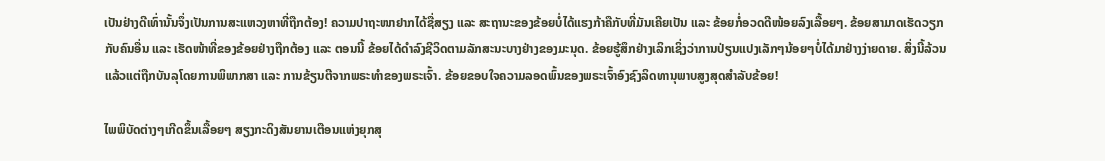ເປັນຢ່າງດີເທົ່ານັ້ນຈຶ່ງເປັນການສະແຫວງຫາທີ່ຖືກຕ້ອງ! ຄວາມປາຖະໜາຢາກໄດ້ຊື່ສຽງ ແລະ ສະຖານະຂອງຂ້ອຍບໍ່ໄດ້ແຮງກ້າຄືກັບທີ່ມັນເຄີຍເປັນ ແລະ ຂ້ອຍກໍ່ອວດດີໜ້ອຍລົງເລື້ອຍໆ. ຂ້ອຍສາມາດເຮັດວຽກກັບຄົນອື່ນ ແລະ ເຮັດໜ້າທີ່ຂອງຂ້ອຍຢ່າງຖືກຕ້ອງ ແລະ ຕອນນີ້ ຂ້ອຍໄດ້ດຳລົງຊີວິດຕາມລັກສະນະບາງຢ່າງຂອງມະນຸດ. ຂ້ອຍຮູ້ສຶກຢ່າງເລິກເຊິ່ງວ່າການປ່ຽນແປງເລັກໆນ້ອຍໆບໍ່ໄດ້ມາຢ່າງງ່າຍດາຍ. ສິ່ງນີ້ລ້ວນແລ້ວແຕ່ຖືກບັນລຸໂດຍການພິພາກສາ ແລະ ການຂ້ຽນຕີຈາກພຣະທຳຂອງພຣະເຈົ້າ. ຂ້ອຍຂອບໃຈຄວາມລອດພົ້ນຂອງພຣະເຈົ້າອົງຊົງລິດທານຸພາບສູງສຸດສຳລັບຂ້ອຍ!

ໄພພິບັດຕ່າງໆເກີດຂຶ້ນເລື້ອຍໆ ສຽງກະດິງສັນຍານເຕືອນແຫ່ງຍຸກສຸ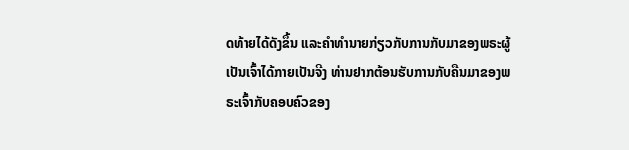ດທ້າຍໄດ້ດັງຂຶ້ນ ແລະຄໍາທໍານາຍກ່ຽວກັບການກັບມາຂອງພຣະຜູ້ເປັນເຈົ້າໄດ້ກາຍເປັນຈີງ ທ່ານຢາກຕ້ອນຮັບການກັບຄືນມາຂອງພຣະເຈົ້າກັບຄອບຄົວຂອງ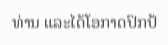ທ່ານ ແລະໄດ້ໂອກາດປົກປ້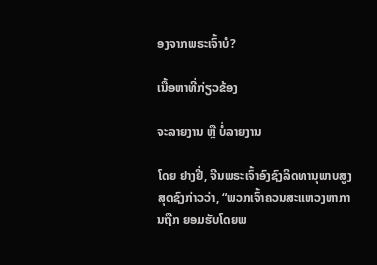ອງຈາກພຣະເຈົ້າບໍ?

ເນື້ອຫາທີ່ກ່ຽວຂ້ອງ

ຈະລາຍງານ ຫຼື ບໍ່ລາຍງານ

ໂດຍ ຢາງຢີ່, ຈີນພຣະເຈົ້າອົງຊົງລິດທານຸພາບສູງສຸດຊົງກ່າວວ່າ, “ພວກເຈົ້າຄວນສະແຫວງຫາການຖືກ ຍອມຮັບໂດຍພ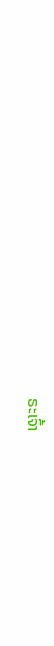ຣະເຈົ້າ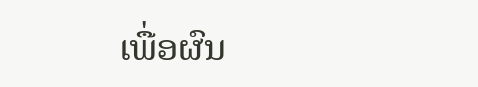ເພື່ອຜົນ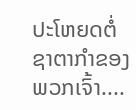ປະໂຫຍດຕໍ່ ຊາຕາກໍາຂອງພວກເຈົ້າ....